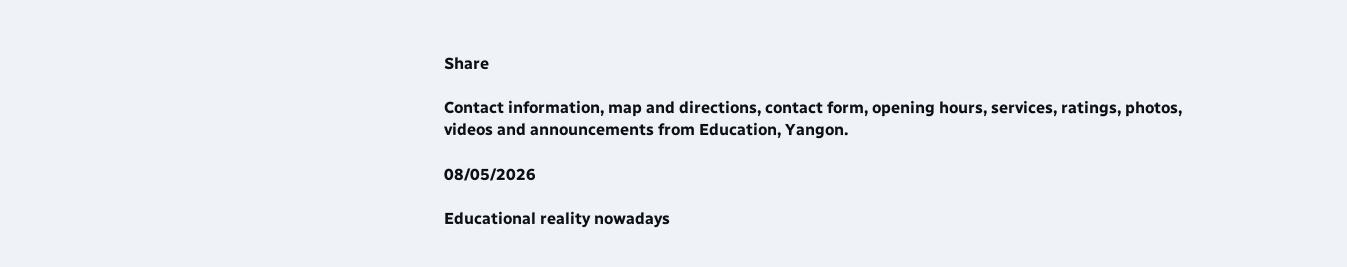Share

Contact information, map and directions, contact form, opening hours, services, ratings, photos, videos and announcements from Education, Yangon.

08/05/2026

Educational reality nowadays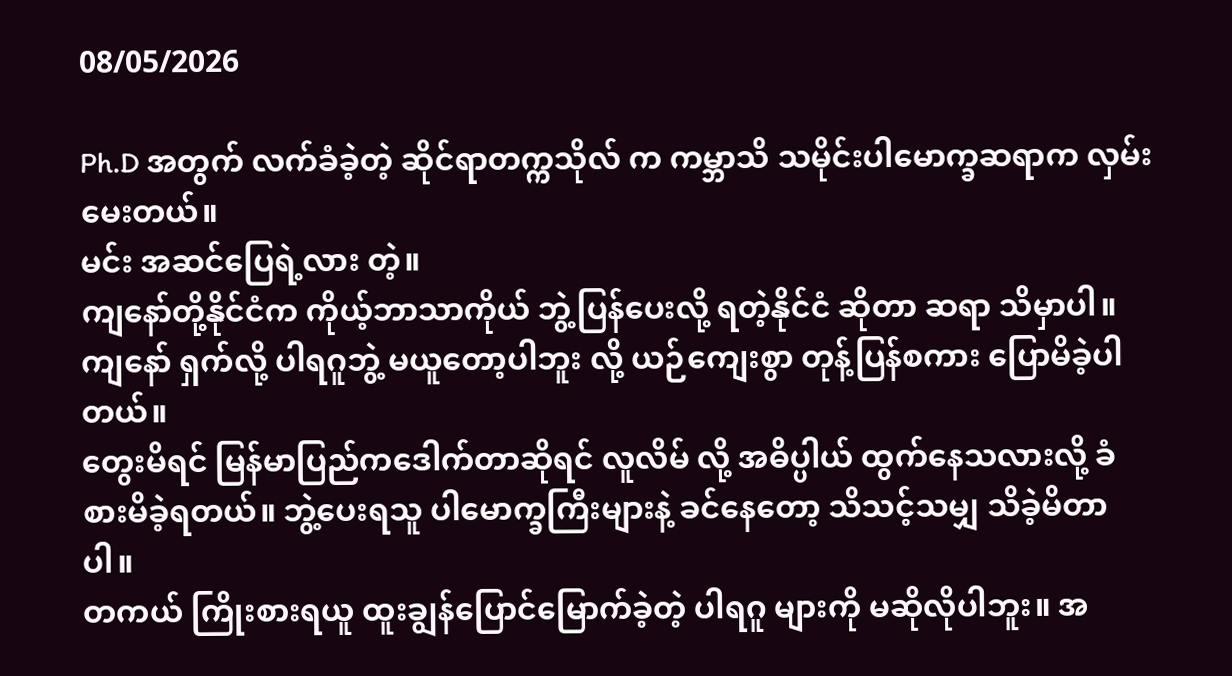08/05/2026

Ph.D အတွက် လက်ခံခဲ့တဲ့ ဆိုင်ရာတက္ကသိုလ် က ကမ္ဘာသိ သမိုင်းပါမောက္ခဆရာက လှမ်းမေးတယ်။
မင်း အဆင်ပြေရဲ့လား တဲ့။
ကျနော်တို့နိုင်ငံက ကိုယ့်ဘာသာကိုယ် ဘွဲ့ပြန်ပေးလို့ ရတဲ့နိုင်ငံ ဆိုတာ ဆရာ သိမှာပါ။
ကျနော် ရှက်လို့ ပါရဂူဘွဲ့ မယူတော့ပါဘူး လို့ ယဉ်ကျေးစွာ တုန့်ပြန်စကား ပြောမိခဲ့ပါတယ်။
တွေးမိရင် ‌မြန်မာပြည်ကဒေါက်တာဆိုရင် လူလိမ် လို့ အဓိပ္ပါယ် ထွက်နေသလားလို့ ခံစားမိခဲ့ရတယ်။ ဘွဲ့ပေးရသူ ပါမောက္ခကြီးများနဲ့ ခင်နေ‌တော့ သိသင့်သမျှ သိခဲ့မိတာပါ။
တကယ် ကြိုးစားရယူ ထူးချွန်ပြောင်မြောက်ခဲ့တဲ့ ပါရဂူ များကို မဆိုလိုပါဘူး။ အ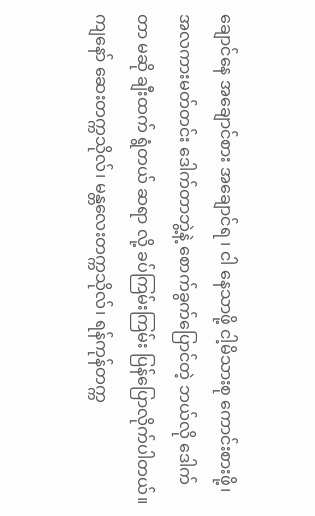ချောင်နေ အချောင်စား အချောင်ရ ၊ ငါ နေသာဖို့ ငါ့မိသားစု ကောင်းစားဖို့၊ အလကားမတ်တင်း ဒေါက်တာဘွဲ့နဲ့ စောက်ခွက်ပြောင်တဲ့ ဘယ်လို ဒေါက်တာ မဆို ချီးထက် ရွံတယ် ဆရာ လို့ ခပ်ကြမ်းကြမ်း ပြန်ပြောလိုက်ပါတယ်။
ကျနော် ဆေးတက္ကသိုလ်၊ မန္တလေးတက္ကသိုလ်၊ ရန်ကုန်တက္က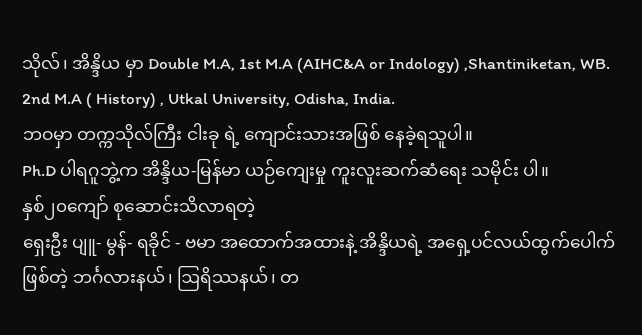သိုလ်၊ အိန္ဒိယ မှာ Double M.A, 1st M.A (AIHC&A or Indology) ,Shantiniketan, WB.
2nd M.A ( History) , Utkal University, Odisha, India.
ဘဝမှာ တက္ကသိုလ်ကြီး ငါးခု ရဲ့ ကျောင်းသားအဖြစ် နေခဲ့ရသူပါ။
Ph.D ပါရဂူဘွဲ့က အိန္ဒိယ-မြန်မာ ယဉ်ကျေးမှု ကူးလူးဆက်ဆံရေး သမိုင်း ပါ။
နှစ်၂၀ကျော် စုဆောင်းသိလာရတဲ့
ရှေးဦး ပျူ- မွန်- ရခိုင် - ဗမာ အထောက်အထားနဲ့ အိန္ဒိယရဲ့ အရှေ့ပင်လယ်ထွက်ပေါက် ဖြစ်တဲ့ ဘင်္ဂလားနယ်၊ ဩရိဿနယ်၊ တ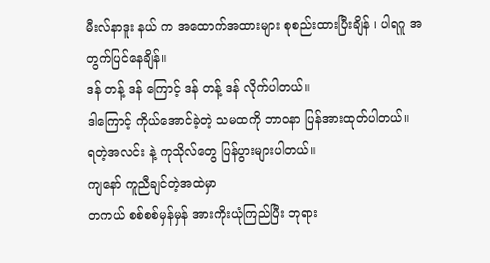မီးလ်နာဒူး နယ် က အထောက်အထားများ စုစည်းထားပြီးချိန် ၊ ပါရဂူ အတွက်ပြင်နေချိန်။
ဒန် တန့် ဒန် ကြောင့် ဒန် တန့် ဒန် လိုက်ပါတယ်။
ဒါကြောင့် ကိုယ်အောင်ခဲ့တဲ့ သမထကို ဘာဝနာ ပြန်အားထုတ်ပါတယ်။
ရတဲ့အလင်း နဲ့ ကုသိုလ်တွေ ပြန်ပွားများပါတယ်။
ကျနော် ကူညီချင်တဲ့အထဲမှာ
တကယ် စစ်စစ်မှန်မှန် အားကိုးယုံကြည်ပြီး ဘုရား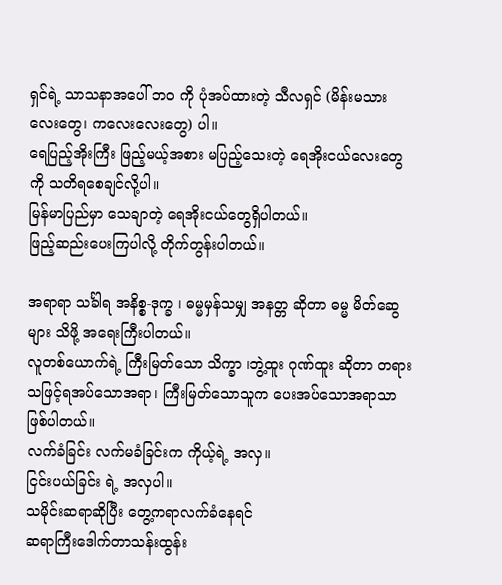ရှင်ရဲ့ သာသနာအပေါ် ဘဝ ကို ပုံအပ်ထားတဲ့ သီလရှင် (မိန်းမသားလေး‌တွေ၊ ကလေးလေးတွေ) ပါ။
ရေပြည့်အိုးကြီး ဖြည့်မယ့်အစား မပြည့်သေးတဲ့ ရေအိုးငယ်လေးတွေ ကို သတိရစေချင်လို့ပါ။
မြန်မာပြည်မှာ သေချာတဲ့ ရေအိုးငယ်တွေရှိပါတယ်။
ဖြည့်ဆည်းပေးကြပါလို့ တိုက်တွန်းပါတယ်။

အရာရာ သင်္ခါရ အနိစ္စ-ဒုက္ခ ၊ ဓမ္မမှန်သမျှ အနတ္တ ဆိုတာ ဓမ္မ မိတ်ဆွေများ သိဖို့ အရေးကြီးပါတယ်။
လူတစ်ယောက်ရဲ့ ကြီးမြတ်သော သိက္ခာ ၊ဘွဲ့ထူး ဂုဏ်ထူး ဆိုတာ တရားသဖြင့်ရအပ်သောအရာ၊ ကြီးမြတ်သောသူက ပေးအပ်သောအရာသာ ဖြစ်ပါတယ်။
လက်ခံခြင်း လက်မခံခြင်းက ကိုယ့်ရဲ့ အလှ။
ငြင်းပယ်ခြင်း ရဲ့ အလှပါ။
သမိုင်းဆရာဆိုပြီး တွေ့ကရာလက်ခံနေရင်
ဆရာကြီးဒေါက်တာသန်းထွန်း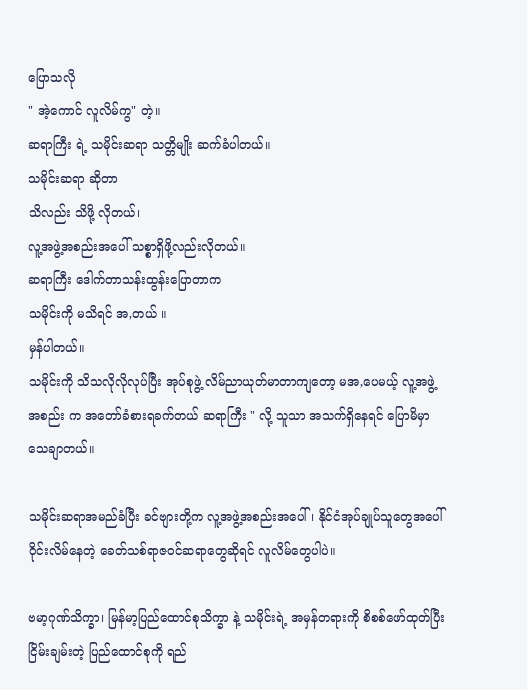ပြောသလို
" အဲ့ကောင် လူလိမ်ကွ" တဲ့။
ဆရာကြီး ရဲ့ သမိုင်းဆရာ သတ္တိမျိုး ဆက်ခံပါတယ်။
သမိုင်းဆရာ ဆိုတာ
သိလည်း သိဖို့ လိုတယ်၊
လူ့အဖွဲ့အစည်းအပေါ် သစ္စာရှိဖို့လည်းလိုတယ်။
ဆရာကြီး ဒေါက်တာသန်းထွန်းပြောတာက
သမိုင်းကို မသိရင် အ,တယ် ။
မှန်ပါတယ်။
သမိုင်းကို သိသလိုလိုလုပ်ပြီး အုပ်စုဖွဲ့ လိမ်ညာယုတ်မာတာကျတော့ မအ,ပေမယ့် လူ့အဖွဲ့အစည်း က အတော်ခံစားရခက်တယ် ဆရာကြီး " လို့ သူသာ အသက်ရှိနေရင် ပြောမိမှာ သေချာတယ်။

သမိုင်းဆရာအမည်ခံပြီး ခင်ဗျားတို့က လူ့အဖွဲ့အစည်းအပေါ်၊ နိုင်ငံအုပ်ချုပ်သူတွေအပေါ်ဝိုင်းလိမ်နေတဲ့ ခေတ်သစ်ရာဇဝင်ဆရာတွေဆိုရင် လူလိမ်တွေပါပဲ။

ဗမာ့ဂုဏ်သိက္ခာ၊ မြန်မာ့ပြည်ထောင်စုသိက္ခာ နဲ့ သမိုင်းရဲ့ အမှန်တရားကို စိစစ်ဖော်ထုတ်ပြီး ငြိမ်းချမ်းတဲ့ ပြည်ထောင်စုကို ရည်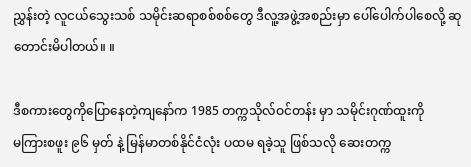ညွှန်းတဲ့ လူငယ်သွေးသစ် သမိုင်းဆရာစစ်စစ်တွေ ဒီလူ့အဖွဲ့အစည်းမှာ ပေါ်ပေါက်ပါစေလို့ ဆုတောင်းမိပါတယ်။ ။

ဒီစကားတွေကိုပြောနေတဲ့ကျနော်က 1985 တက္ကသိုလ်ဝင်တန်း မှာ သမိုင်းဂုဏ်ထူးကို
မကြားစဖူး ၉၆ မှတ် နဲ့ မြန်မာတစ်နိုင်ငံလုံး ပထမ ရခဲ့သူ ဖြစ်သလို ဆေးတက္က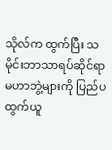သိုလ်က ထွက်ပြီး သမိုင်းဘာသာရပ်ဆိုင်ရာ မဟာဘွဲ့များကို ပြည်ပထွက်ယူ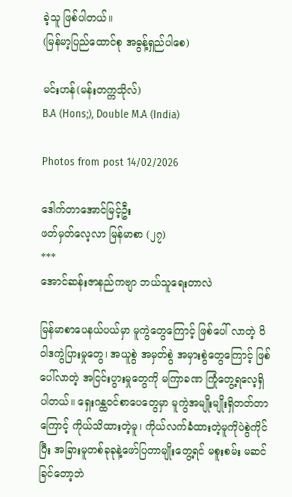ခဲ့သူ ဖြစ်ပါတယ်။
(မြန်မာ့ပြည်ထောင်စု အဓွန့်ရှည်ပါစေ)

မင်းဟန်(မန်းတက္ကသိုလ်)
B.A (Hons;), Double M.A (India)

Photos from post 14/02/2026

ဒေါက်တာအောင်မြင့်ဦး
ဖတ်မှတ်လေ့လာ မြန်မာစာ (၂၇)
***
အောင်ဆန်းဇာနည်ကဗျာ ဘယ်သူရေးတာလဲ

မြန်မာစာပေနယ်ပယ်မှာ မူကွဲတွေကြောင့် ဖြစ်ပေါ် လာတဲ့ ဝိဝါဒကွဲပြားမှုတွေ၊ အယူစွဲ အမှတ်စွဲ အမှားစွဲတွေကြောင့် ဖြစ်ပေါ်လာတဲ့ အငြင်းပွားမှုတွေကို မကြာခဏ ကြုံတွေ့ရလေ့ရှိပါတယ်။ ရှေးဂန္ထဝင်စာပေတွေမှာ မူကွဲအမျိုးမျိုးရှိတတ်တာကြောင့် ကိုယ်သိထားတဲ့မူ၊ ကိုယ်လက်ခံထားတဲ့မူကိုပဲစွဲကိုင်ပြီး အခြားမူတစ်ခုခုနဲ့ဖော်ပြတာမျိုးတွေ့ရင် မစူးစမ်း မဆင်ခြင်တော့ဘဲ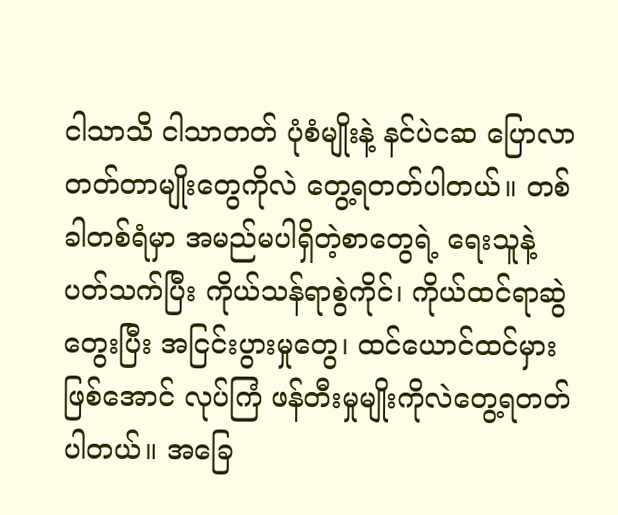ငါသာသိ ငါသာတတ် ပုံစံမျိုးနဲ့ နင်ပဲငဆ ပြောလာတတ်တာမျိုးတွေကိုလဲ တွေ့ရတတ်ပါတယ်။ တစ်ခါတစ်ရံမှာ အမည်မပါရှိတဲ့စာတွေရဲ့ ရေးသူနဲ့ပတ်သက်ပြီး ကိုယ်သန်ရာစွဲကိုင်၊ ကိုယ်ထင်ရာဆွဲတွေးပြီး အငြင်းပွားမှုတွေ၊ ထင်ယောင်ထင်မှားဖြစ်အောင် လုပ်ကြံ ဖန်တီးမှုမျိုးကိုလဲတွေ့ရတတ်ပါတယ်။ အခြေ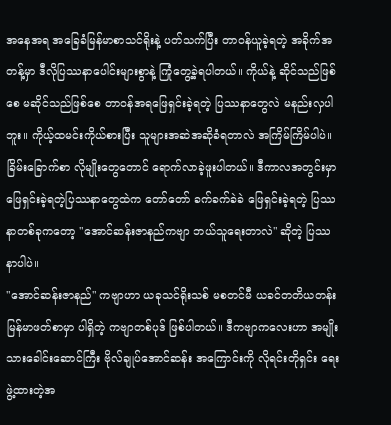အနေအရ အခြေခံမြန်မာစာသင်ရိုးနဲ့ ပတ်သက်ပြီး တာဝန်ယူခဲ့ရတဲ့ အခိုက်အတန့်မှာ ဒီလိုပြဿနာပေါင်းများစွာနဲ့ ကြုံတွေ့ခဲ့ရပါတယ်။ ကိုယ်နဲ့ ဆိုင်သည်ဖြစ်စေ မဆိုင်သည်ဖြစ်စေ တာဝန်အရဖြေရှင်းခဲ့ရတဲ့ ပြဿနာတွေလဲ မနည်းလှပါဘူး။ ကိုယ့်ထမင်းကိုယ်စားပြီး သူများအဆဲအဆိုခံရတာလဲ အကြိမ်ကြိမ်ပါပဲ။ ခြိမ်းခြောက်စာ လိုမျိုးတွေတောင် ရောက်လာခဲ့ဖူးပါတယ်။ ဒီကာလအတွင်းမှာ ဖြေရှင်းခဲ့ရတဲ့ပြဿနာတွေထဲက တော်တော် ခက်ခက်ခဲခဲ ဖြေရှင်းခဲ့ရတဲ့ ပြဿနာတစ်ခုကတော့ "အောင်ဆန်းဇာနည်ကဗျာ ဘယ်သူရေးတာလဲ" ဆိုတဲ့ ပြဿနာပါပဲ။
"အောင်ဆန်းဇာနည်" ကဗျာဟာ ယခုသင်ရိုးသစ် မစတင်မီ ယခင်တတိယတန်း မြန်မာဖတ်စာမှာ ပါရှိတဲ့ ကဗျာတစ်ပုဒ် ဖြစ်ပါတယ်။ ဒီကဗျာကလေးဟာ အမျိုးသားခေါင်းဆောင်ကြီး ဗိုလ်ချုပ်အောင်ဆန်း အကြောင်းကို လိုရင်းတိုရှင်း ရေးဖွဲ့ထားတဲ့အ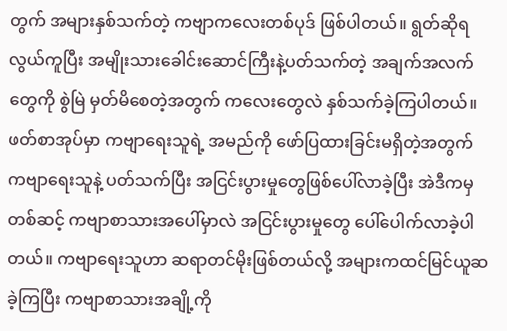တွက် အများနှစ်သက်တဲ့ ကဗျာကလေးတစ်ပုဒ် ဖြစ်ပါတယ်။ ရွတ်ဆိုရလွယ်ကူပြီး အမျိုးသားခေါင်းဆောင်ကြီးနဲ့ပတ်သက်တဲ့ အချက်အလက်တွေကို စွဲမြဲ မှတ်မိစေတဲ့အတွက် ကလေးတွေလဲ နှစ်သက်ခဲ့ကြပါတယ်။ ဖတ်စာအုပ်မှာ ကဗျာရေးသူရဲ့ အမည်ကို ဖော်ပြထားခြင်းမရှိတဲ့အတွက် ကဗျာရေးသူနဲ့ ပတ်သက်ပြီး အငြင်းပွားမှုတွေဖြစ်ပေါ်လာခဲ့ပြီး အဲဒီကမှတစ်ဆင့် ကဗျာစာသားအပေါ်မှာလဲ အငြင်းပွားမှုတွေ ပေါ်ပေါက်လာခဲ့ပါတယ်။ ကဗျာရေးသူဟာ ဆရာတင်မိုးဖြစ်တယ်လို့ အများကထင်မြင်ယူဆ ခဲ့ကြပြီး ကဗျာစာသားအချို့ကို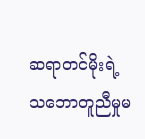ဆရာတင်မိုးရဲ့ သဘောတူညီမှုမ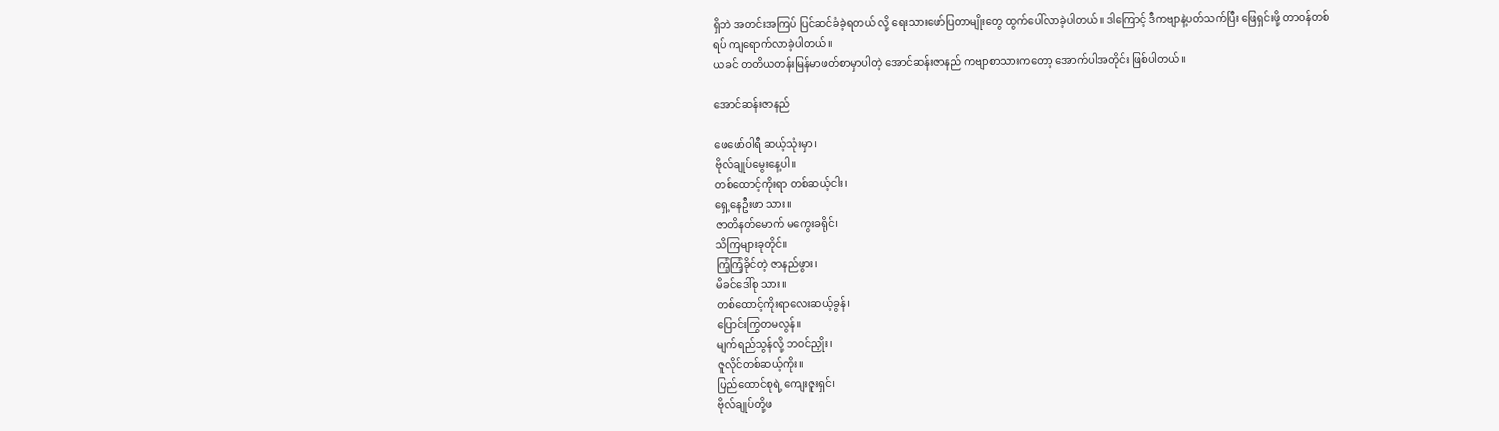ရှိဘဲ အတင်းအကြပ် ပြင်ဆင်ခံခဲ့ရတယ် လို့ ရေးသားဖော်ပြတာမျိုးတွေ ထွက်ပေါ်လာခဲ့ပါတယ်။ ဒါကြောင့် ဒီကဗျာနဲ့ပတ်သက်ပြီး ဖြေရှင်းဖို့ တာဝန်တစ်ရပ် ကျရောက်လာခဲ့ပါတယ်။
ယခင် တတိယတန်းမြန်မာဖတ်စာမှာပါတဲ့ အောင်ဆန်းဇာနည် ကဗျာစာသားကတော့ အောက်ပါအတိုင်း ဖြစ်ပါတယ်။

အောင်ဆန်းဇာနည်

ဖေဖော်ဝါရီ ဆယ့်သုံးမှာ၊
ဗိုလ်ချုပ်မွေးနေ့ပါ။
တစ်ထောင့်ကိုးရာ တစ်ဆယ့်ငါး၊
ရှေ့နေဦးဖာ သား။
ဇာတိနတ်မောက် မကွေးခရိုင်၊
သိကြများခုတိုင်။
ကြံ့ကြံ့ခိုင်တဲ့ ဇာနည်ဖွား၊
မိခင်ဒေါ်စု သား။
တစ်ထောင့်ကိုးရာလေးဆယ့်ခွန်၊
ပြောင်းကြွတမလွန်။
မျက်ရည်သွန်လို့ ဘဝင်ညှိုး၊
ဇူလိုင်တစ်ဆယ့်ကိုး။
ပြည်ထောင်စုရဲ့ ကျေးဇူးရှင်၊
ဗိုလ်ချုပ်တို့ဖ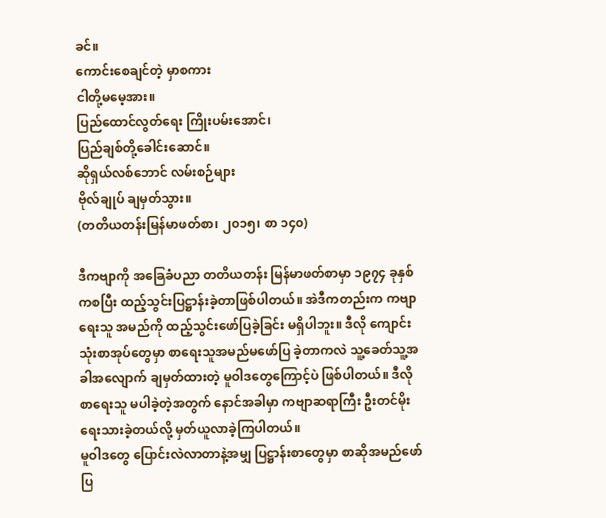ခင်။
ကောင်းစေချင်တဲ့ မှာစကား
ငါတို့မမေ့အား။
ပြည်ထောင်လွတ်ရေး ကြိုးပမ်းအောင်၊
ပြည်ချစ်တို့ခေါင်းဆောင်။
ဆိုရှယ်လစ်ဘောင် လမ်းစဉ်များ
ဗိုလ်ချုပ် ချမှတ်သွား။
(တတိယတန်းမြန်မာဖတ်စာ၊ ၂၀၁၅၊ စာ ၁၄၀)

ဒီကဗျာကို အခြေခံပညာ တတိယတန်း မြန်မာဖတ်စာမှာ ၁၉၇၄ ခုနှစ်ကစပြီး ထည့်သွင်းပြဋ္ဌာန်းခဲ့တာဖြစ်ပါတယ်။ အဲဒီကတည်းက ကဗျာရေးသူ အမည်ကို ထည့်သွင်းဖော်ပြခဲ့ခြင်း မရှိပါဘူး။ ဒီလို ကျောင်းသုံးစာအုပ်တွေမှာ စာရေးသူအမည်မဖော်ပြ ခဲ့တာကလဲ သူ့ခေတ်သူ့အခါအလျောက် ချမှတ်ထားတဲ့ မူဝါဒတွေကြောင့်ပဲ ဖြစ်ပါတယ်။ ဒီလို စာရေးသူ မပါခဲ့တဲ့အတွက် နောင်အခါမှာ ကဗျာဆရာကြီး ဦးတင်မိုးရေးသားခဲ့တယ်လို့ မှတ်ယူလာခဲ့ကြပါတယ်။
မူဝါဒတွေ ပြောင်းလဲလာတာနဲ့အမျှ ပြဋ္ဌာန်းစာတွေမှာ စာဆိုအမည်ဖော်ပြ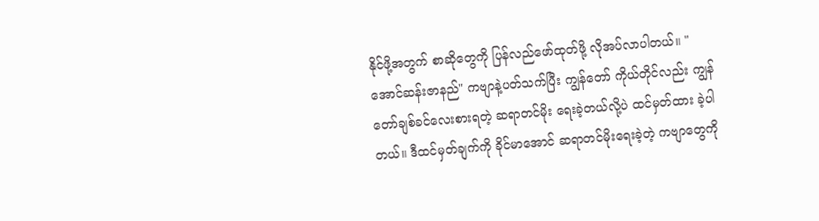နိုင်ဖို့အတွက် စာဆိုတွေကို ပြန်လည်ဖော်ထုတ်ဖို့ လိုအပ်လာပါတယ်။ "အောင်ဆန်းဇာနည်" ကဗျာနဲ့ပတ်သက်ပြီး ကျွန်တော် ကိုယ်တိုင်လည်း ကျွန်တော်ချစ်ခင်လေးစားရတဲ့ ဆရာတင်မိုး ရေးခဲ့တယ်လို့ပဲ ထင်မှတ်ထား ခဲ့ပါတယ်။ ဒီထင်မှတ်ချက်ကို ခိုင်မာအောင် ဆရာတင်မိုးရေးခဲ့တဲ့ ကဗျာတွေကို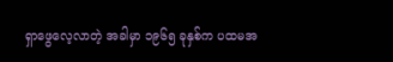ရှာဖွေလေ့လာတဲ့ အခါမှာ ၁၉၆၅ ခုနှစ်က ပထမအ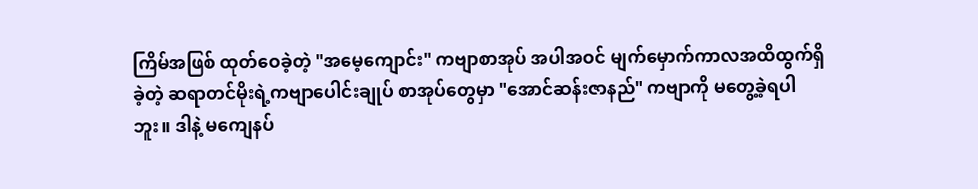ကြိမ်အဖြစ် ထုတ်ဝေခဲ့တဲ့ "အမေ့ကျောင်း" ကဗျာစာအုပ် အပါအဝင် မျက်မှောက်ကာလအထိထွက်ရှိခဲ့တဲ့ ဆရာတင်မိုးရဲ့ကဗျာပေါင်းချုပ် စာအုပ်တွေမှာ "အောင်ဆန်းဇာနည်" ကဗျာကို မတွေ့ခဲ့ရပါဘူး။ ဒါနဲ့ မကျေနပ်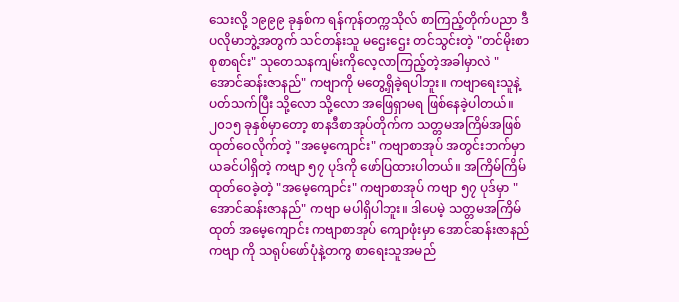သေးလို့ ၁၉၉၉ ခုနှစ်က ရန်ကုန်တက္ကသိုလ် စာကြည့်တိုက်ပညာ ဒီပလိုမာဘွဲ့အတွက် သင်တန်းသူ မဌေးဌေး တင်သွင်းတဲ့ "တင်မိုးစာစုစာရင်း" သုတေသနကျမ်းကိုလေ့လာကြည့်တဲ့အခါမှာလဲ "အောင်ဆန်းဇာနည်" ကဗျာကို မတွေ့ရှိခဲ့ရပါဘူး။ ကဗျာရေးသူနဲ့ပတ်သက်ပြီး သို့လော သို့လော အဖြေရှာမရ ဖြစ်နေခဲ့ပါတယ်။
၂၀၁၅ ခုနှစ်မှာတော့ စာနဒီစာအုပ်တိုက်က သတ္တမအကြိမ်အဖြစ် ထုတ်ဝေလိုက်တဲ့ "အမေ့ကျောင်း" ကဗျာစာအုပ် အတွင်းဘက်မှာ ယခင်ပါရှိတဲ့ ကဗျာ ၅၇ ပုဒ်ကို ဖော်ပြထားပါတယ်။ အကြိမ်ကြိမ် ထုတ်ဝေခဲ့တဲ့ "အမေ့ကျောင်း" ကဗျာစာအုပ် ကဗျာ ၅၇ ပုဒ်မှာ "အောင်ဆန်းဇာနည်" ကဗျာ မပါရှိပါဘူး။ ဒါပေမဲ့ သတ္တမအကြိမ်ထုတ် အမေ့ကျောင်း ကဗျာစာအုပ် ကျောဖုံးမှာ အောင်ဆန်းဇာနည်ကဗျာ ကို သရုပ်ဖော်ပုံနဲ့တကွ စာရေးသူအမည်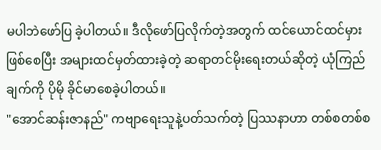မပါဘဲဖော်ပြ ခဲ့ပါတယ်။ ဒီလိုဖော်ပြလိုက်တဲ့အတွက် ထင်ယောင်ထင်မှားဖြစ်စေပြီး အများထင်မှတ်ထားခဲ့တဲ့ ဆရာတင်မိုးရေးတယ်ဆိုတဲ့ ယုံကြည်ချက်ကို ပိုမို ခိုင်မာစေခဲ့ပါတယ်။
"အောင်ဆန်းဇာနည်" ကဗျာရေးသူနဲ့ပတ်သက်တဲ့ ပြဿနာဟာ တစ်စတစ်စ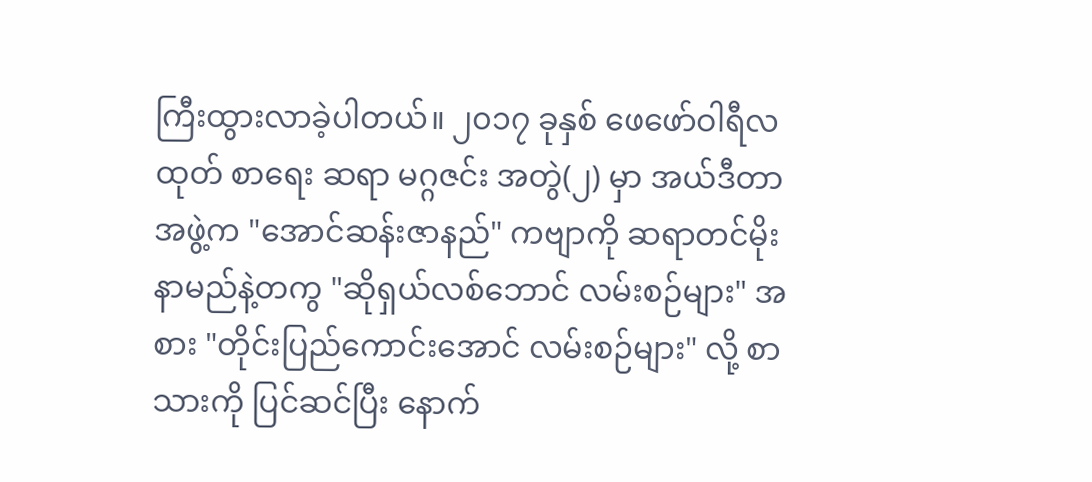ကြီးထွားလာခဲ့ပါတယ်။ ၂၀၁၇ ခုနှစ် ဖေဖော်ဝါရီလထုတ် စာရေး ဆရာ မဂ္ဂဇင်း အတွဲ(၂) မှာ အယ်ဒီတာအဖွဲ့က "အောင်ဆန်းဇာနည်" ကဗျာကို ဆရာတင်မိုး နာမည်နဲ့တကွ "ဆိုရှယ်လစ်ဘောင် လမ်းစဉ်များ" အစား "တိုင်းပြည်ကောင်းအောင် လမ်းစဉ်များ" လို့ စာသားကို ပြင်ဆင်ပြီး နောက်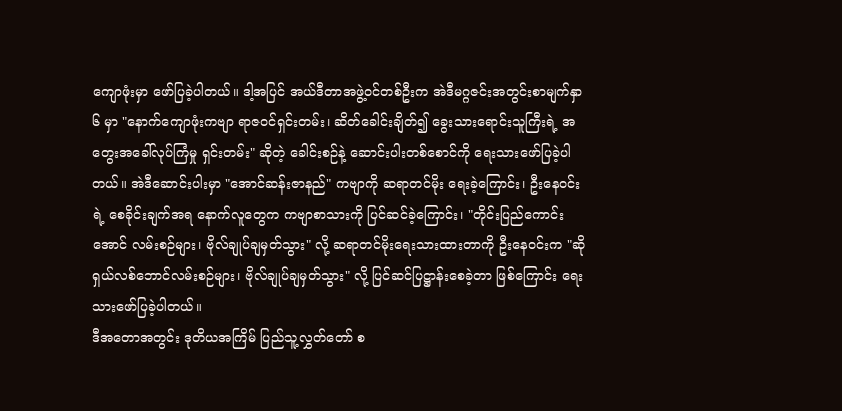ကျောဖုံးမှာ ဖော်ပြခဲ့ပါတယ်။ ဒါ့အပြင် အယ်ဒီတာအဖွဲ့ဝင်တစ်ဦးက အဲဒီမဂ္ဂဇင်းအတွင်းစာမျက်နှာ ၆ မှာ "နောက်ကျောဖုံးကဗျာ ရာဇဝင်ရှင်းတမ်း၊ ဆိတ်ခေါင်းချိတ်၍ ခွေးသားရောင်းသူကြီးရဲ့ အတွေးအခေါ်လုပ်ကြံမှု ရှင်းတမ်း" ဆိုတဲ့ ခေါင်းစဉ်နဲ့ ဆောင်းပါးတစ်စောင်ကို ရေးသားဖော်ပြခဲ့ပါတယ်။ အဲဒီဆောင်းပါးမှာ "အောင်ဆန်းဇာနည်" ကဗျာကို ဆရာတင်မိုး ရေးခဲ့ကြောင်း၊ ဦးနေဝင်းရဲ့ စေခိုင်းချက်အရ နောက်လူတွေက ကဗျာစာသားကို ပြင်ဆင်ခဲ့ကြောင်း၊ "တိုင်းပြည်ကောင်းအောင် လမ်းစဉ်များ၊ ဗိုလ်ချုပ်ချမှတ်သွား" လို့ ဆရာတင်မိုးရေးသားထားတာကို ဦးနေဝင်းက "ဆိုရှယ်လစ်ဘောင်လမ်းစဉ်များ၊ ဗိုလ်ချုပ်ချမှတ်သွား" လို့ ပြင်ဆင်ပြဋ္ဌာန်းစေခဲ့တာ ဖြစ်ကြောင်း ရေးသားဖော်ပြခဲ့ပါတယ်။
ဒီအတောအတွင်း ဒုတိယအကြိမ် ပြည်သူ့လွှတ်တော် စ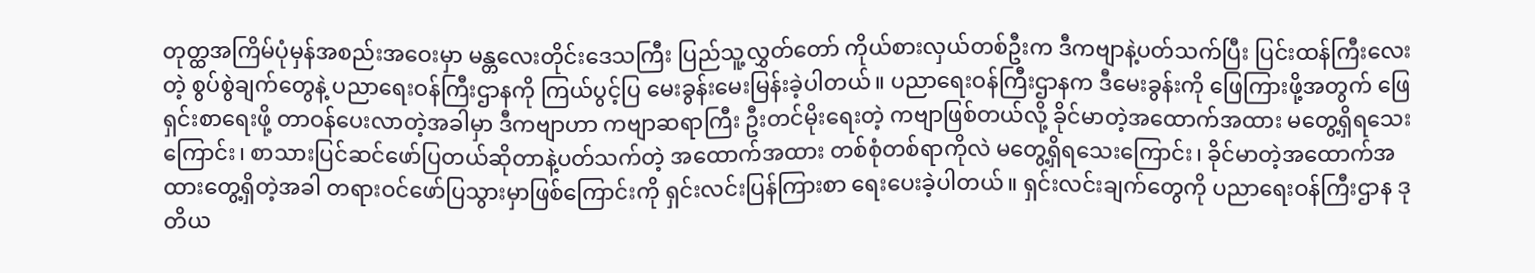တုတ္ထအကြိမ်ပုံမှန်အစည်းအဝေးမှာ မန္တလေးတိုင်းဒေသကြီး ပြည်သူ့လွှတ်တော် ကိုယ်စားလှယ်တစ်ဦးက ဒီကဗျာနဲ့ပတ်သက်ပြီး ပြင်းထန်ကြီးလေးတဲ့ စွပ်စွဲချက်တွေနဲ့ ပညာရေးဝန်ကြီးဌာနကို ကြယ်ပွင့်ပြ မေးခွန်းမေးမြန်းခဲ့ပါတယ်။ ပညာရေးဝန်ကြီးဌာနက ဒီမေးခွန်းကို ဖြေကြားဖို့အတွက် ဖြေရှင်းစာရေးဖို့ တာဝန်ပေးလာတဲ့အခါမှာ ဒီကဗျာဟာ ကဗျာဆရာကြီး ဦးတင်မိုးရေးတဲ့ ကဗျာဖြစ်တယ်လို့ ခိုင်မာတဲ့အထောက်အထား မတွေ့ရှိရသေးကြောင်း၊ စာသားပြင်ဆင်ဖော်ပြတယ်ဆိုတာနဲ့ပတ်သက်တဲ့ အထောက်အထား တစ်စုံတစ်ရာကိုလဲ မတွေ့ရှိရသေးကြောင်း၊ ခိုင်မာတဲ့အထောက်အထားတွေ့ရှိတဲ့အခါ တရားဝင်ဖော်ပြသွားမှာဖြစ်ကြောင်းကို ရှင်းလင်းပြန်ကြားစာ ရေးပေးခဲ့ပါတယ်။ ရှင်းလင်းချက်တွေကို ပညာရေးဝန်ကြီးဌာန ဒုတိယ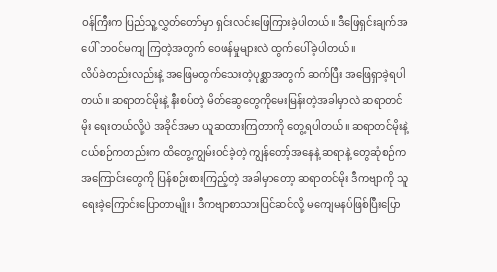ဝန်ကြီးက ပြည်သူ့လွှတ်တော်မှာ ရှင်းလင်းဖြေကြားခဲ့ပါတယ်။ ဒီဖြေရှင်းချက်အပေါ် ဘဝင်မကျ ကြတဲ့အတွက် ဝေဖန်မှုများလဲ ထွက်ပေါ်ခဲ့ပါတယ်။
လိပ်ခဲတည်းလည်းနဲ့ အဖြေမထွက်သေးတဲ့ပုစ္ဆာအတွက် ဆက်ပြီး အဖြေရှာခဲ့ရပါတယ်။ ဆရာတင်မိုးနဲ့ နီးစပ်တဲ့ မိတ်ဆွေတွေကိုမေးမြန်းတဲ့အခါမှာလဲ ဆရာတင်မိုး ရေးတယ်လို့ပဲ အခိုင်အမာ ယူဆထားကြတာကို တွေ့ရပါတယ်။ ဆရာတင်မိုးနဲ့ ငယ်စဉ်ကတည်းက ထိတွေ့ကျွမ်းဝင်ခဲ့တဲ့ ကျွန်တော့်အနေနဲ့ ဆရာနဲ့ တွေဆုံစဉ်ကအကြောင်းတွေကို ပြန်စဉ်းစားကြည့်တဲ့ အခါမှာတော့ ဆရာတင်မိုး ဒီကဗျာကို သူရေးခဲ့ကြောင်းပြောတာမျိုး၊ ဒီကဗျာစာသားပြင်ဆင်လို့ မကျေမနပ်ဖြစ်ပြီးပြော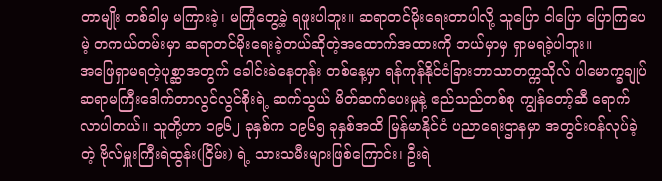တာမျိုး တစ်ခါမှ မကြားခဲ့၊ မကြုံတွေ့ခဲ့ ရဖူးပါဘူး။ ဆရာတင်မိုးရေးတာပါလို့ သူပြော ငါပြော ပြောကြပေမဲ့ တကယ်တမ်းမှာ ဆရာတင်မိုးရေးခဲ့တယ်ဆိုတဲ့အထောက်အထားကို ဘယ်မှာမှ ရှာမရခဲ့ပါဘူး။
အဖြေရှာမရတဲ့ပုစ္ဆာအတွက် ခေါင်းခဲနေတုန်း တစ်နေ့မှာ ရန်ကုန်နိုင်ငံခြားဘာသာတက္ကသိုလ် ပါမောက္ခချုပ် ဆရာမကြီးဒေါက်တာလွင်လွင်စိုးရဲ့ ဆက်သွယ် မိတ်ဆက်ပေးမှုနဲ့ ဧည်သည်တစ်စု ကျွန်တော့်ဆီ ရောက်လာပါတယ်။ သူတို့ဟာ ၁၉၆၂ ခုနှစ်က ၁၉၆၅ ခုနှစ်အထိ မြန်မာနိုင်ငံ ပညာရေးဌာနမှာ အတွင်းဝန်လုပ်ခဲ့တဲ့ ဗိုလ်မှူးကြီးရဲထွန်း(ငြိမ်း) ရဲ့ သားသမီးများဖြစ်ကြောင်း၊ ဦးရဲ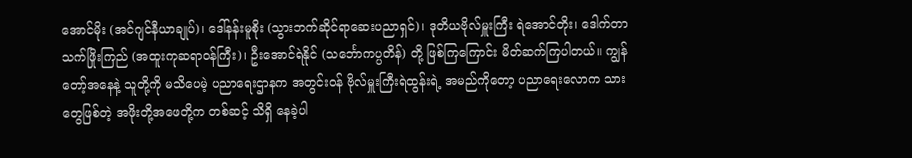အောင်မိုး (အင်ဂျင်နီယာချုပ်)၊ ဒေါ်နန်းမူစိုး (သွားဘက်ဆိုင်ရာဆေးပညာရှင်)၊ ဒုတိယဗိုလ်မှူးကြီး ရဲအောင်တိုး၊ ဒေါက်တာသက်ဖြိုးကြည် (အထူးကုဆရာဝန်ကြီး)၊ ဦးအောင်ရဲနိုင် (သင်္ဘောကပ္ပတိန်) တို့ ဖြစ်ကြကြောင်း မိတ်ဆက်ကြပါတယ်။ ကျွန်တော့်အနေနဲ့ သူတို့ကို မသိပေမဲ့ ပညာရေးဌာနက အတွင်းဝန် ဗိုလ်မှူးကြီးရဲထွန်းရဲ့ အမည်ကိုတော့ ပညာရေးလောက သားတွေဖြစ်တဲ့ အဖိုးတို့အဖေတို့က တစ်ဆင့် သိရှိ နေခဲ့ပါ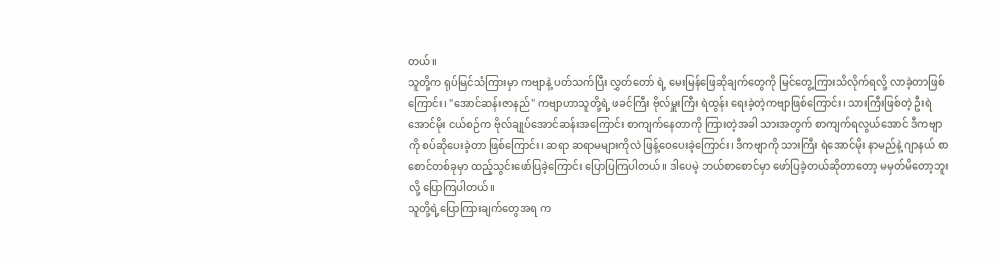တယ်။
သူတို့က ရုပ်မြင်သံကြားမှာ ကဗျာနဲ့ ပတ်သက်ပြီး လွှတ်တော် ရဲ့ မေးမြန်ဖြေဆိုချက်တွေကို မြင်တွေ့ကြားသိလိုက်ရလို့ လာခဲ့တာဖြစ်ကြောင်း၊ "အောင်ဆန်းဇာနည်" ကဗျာဟာသူတို့ရဲ့ ဖခင်ကြီး ဗိုလ်မှူးကြီး ရဲထွန်း ရေးခဲ့တဲ့ကဗျာဖြစ်ကြောင်း၊ သားကြီးဖြစ်တဲ့ ဦးရဲအောင်မိုး ငယ်စဉ်က ဗိုလ်ချုပ်အောင်ဆန်းအကြောင်း စာကျက်နေတာကို ကြားတဲ့အခါ သားအတွက် စာကျက်ရလွယ်အောင် ဒီကဗျာကို စပ်ဆိုပေးခဲ့တာ ဖြစ်ကြောင်း၊ ဆရာ ဆရာမများကိုလဲ ဖြန့်ဝေပေးခဲ့ကြောင်း၊ ဒီကဗျာကို သားကြီး ရဲအောင်မိုး နာမည်နဲ့ ဂျာနယ် စာစောင်တစ်ခုမှာ ထည့်သွင်းဖော်ပြခဲ့ကြောင်း ပြောပြကြပါတယ်။ ဒါပေမဲ့ ဘယ်စာစောင်မှာ ဖော်ပြခဲ့တယ်ဆိုတာတော့ မမှတ်မိတော့ဘူးလို့ ပြောကြပါတယ်။
သူတို့ရဲ့ပြောကြားချက်တွေအရ က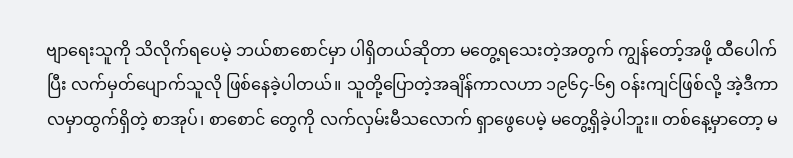ဗျာရေးသူကို သိလိုက်ရပေမဲ့ ဘယ်စာစောင်မှာ ပါရှိတယ်ဆိုတာ မတွေ့ရသေးတဲ့အတွက် ကျွန်တော့်အဖို့ ထီပေါက်ပြီး လက်မှတ်ပျောက်သူလို ဖြစ်နေခဲ့ပါတယ်။ သူတို့ပြောတဲ့အချိန်ကာလဟာ ၁၉၆၄-၆၅ ဝန်းကျင်ဖြစ်လို့ အဲ့ဒီကာလမှာထွက်ရှိတဲ့ စာအုပ်၊ စာစောင် တွေကို လက်လှမ်းမီသလောက် ရှာဖွေပေမဲ့ မတွေ့ရှိခဲ့ပါဘူး။ တစ်နေ့မှာတော့ မ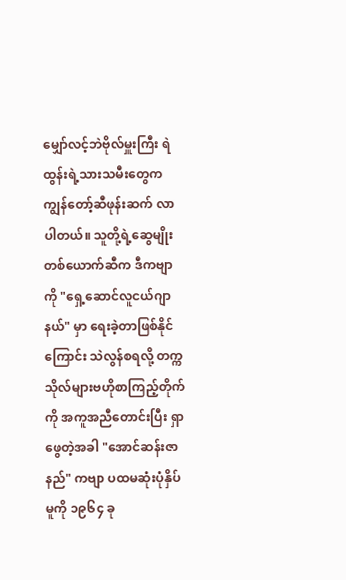မျှော်လင့်ဘဲဗိုလ်မှူးကြီး ရဲထွန်းရဲ့သားသမီးတွေက ကျွန်တော့်ဆီဖုန်းဆက် လာပါတယ်။ သူတို့ရဲ့ဆွေမျိုးတစ်ယောက်ဆီက ဒီကဗျာကို "ရှေ့ဆောင်လူငယ်ဂျာနယ်" မှာ ရေးခဲ့တာဖြစ်နိုင်ကြောင်း သဲလွန်စရလို့ တက္ကသိုလ်များဗဟိုစာကြည့်တိုက်ကို အကူအညီတောင်းပြီး ရှာဖွေတဲ့အခါ "အောင်ဆန်းဇာနည်" ကဗျာ ပထမဆုံးပုံနှိပ်မူကို ၁၉၆၄ ခု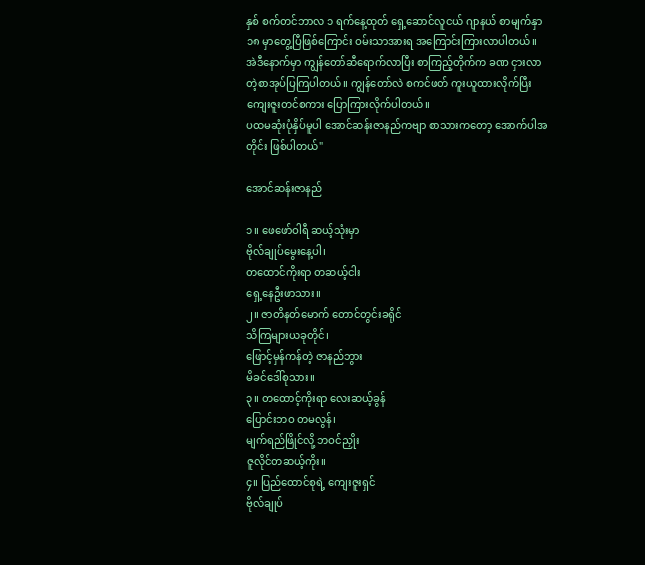နှစ် စက်တင်ဘာလ ၁ ရက်နေ့ထုတ် ရှေ့ဆောင်လူငယ် ဂျာနယ် စာမျက်နှာ ၁၈ မှာတွေ့ပြီဖြစ်ကြောင်း ဝမ်းသာအားရ အကြောင်းကြားလာပါတယ်။ အဲဒီနောက်မှာ ကျွန်တော်ဆီရောက်လာပြီး စာကြည့်တိုက်က ခဏ ငှားလာတဲ့စာအုပ်ပြကြပါတယ်။ ကျွန်တော်လဲ စကင်ဖတ် ကူးယူထားလိုက်ပြီး ကျေးဇူးတင်စကား ပြောကြားလိုက်ပါတယ်။
ပထမဆုံးပုံနှိပ်မူပါ အောင်ဆန်းဇာနည်ကဗျာ စာသားကတော့ အောက်ပါအတိုင်း ဖြစ်ပါတယ်"

အောင်ဆန်းဇာနည်

၁။ ဖေဖော်ဝါရီ ဆယ့်သုံးမှာ
ဗိုလ်ချုပ်မွေးနေ့ပါ၊
တထောင်ကိုးရာ တဆယ့်ငါး
ရှေ့နေဦးဖာသား။
၂။ ဇာတိနတ်မောက် တောင်တွင်းခရိုင်
သိကြများယခုတိုင်၊
ဖြောင့်မှန်ကန်တဲ့ ဇာနည်ဘွား
မိခင်ဒေါ်စုသား။
၃။ တထောင့်ကိုးရာ လေးဆယ့်ခွန်
ပြောင်းဘဝ တမလွန်၊
မျက်ရည်ဖြိုင်လို့ ဘဝင်ညှိုး
ဇူလိုင်တဆယ့်ကိုး။
၄။ ပြည်ထောင်စုရဲ့ ကျေးဇူးရှင်
ဗိုလ်ချုပ်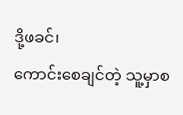ဒို့ဖခင်၊
ကောင်းစေချင်တဲ့ သူ့မှာစ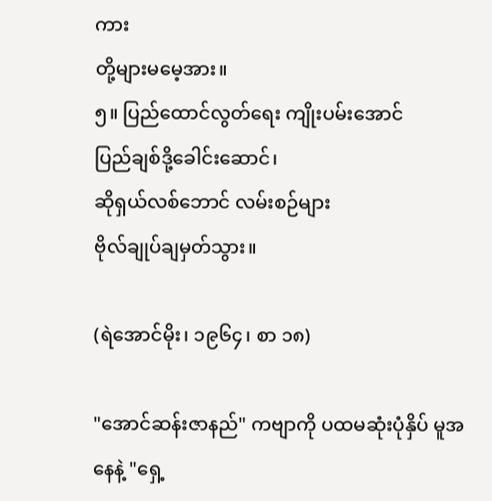ကား
တို့များမမေ့အား။
၅။ ပြည်ထောင်လွတ်ရေး ကျိုးပမ်းအောင်
ပြည်ချစ်ဒို့ခေါင်းဆောင်၊
ဆိုရှယ်လစ်ဘောင် လမ်းစဉ်များ
ဗိုလ်ချုပ်ချမှတ်သွား။

(ရဲအောင်မိုး၊ ၁၉၆၄၊ စာ ၁၈)

"အောင်ဆန်းဇာနည်" ကဗျာကို ပထမဆုံးပုံနှိပ် မူအနေနဲ့ "ရှေ့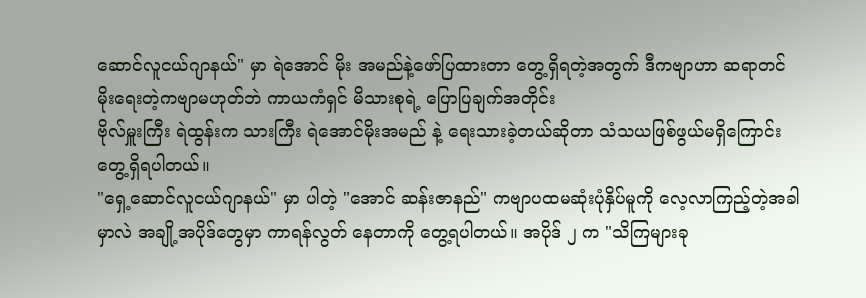ဆောင်လူငယ်ဂျာနယ်" မှာ ရဲအောင် မိုး အမည်နဲ့ဖော်ပြထားတာ တွေ့ရှိရတဲ့အတွက် ဒီကဗျာဟာ ဆရာတင်မိုးရေးတဲ့ကဗျာမဟုတ်ဘဲ ကာယကံရှင် မိသားစုရဲ့ ပြောပြချက်အတိုင်း
ဗိုလ်မှူးကြီး ရဲထွန်းက သားကြီး ရဲအောင်မိုးအမည် နဲ့ ရေးသားခဲ့တယ်ဆိုတာ သံသယဖြစ်ဖွယ်မရှိကြောင်း တွေ့ရှိရပါတယ်။
"ရှေ့ဆောင်လူငယ်ဂျာနယ်" မှာ ပါတဲ့ "အောင် ဆန်းဇာနည်" ကဗျာပထမဆုံးပုံနှိပ်မူကို လေ့လာကြည့်တဲ့အခါမှာလဲ အချို့အပိုဒ်တွေမှာ ကာရန်လွတ် နေတာကို တွေ့ရပါတယ်။ အပိုဒ် ၂ က "သိကြများခု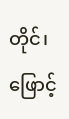တိုင်၊ ဖြောင့်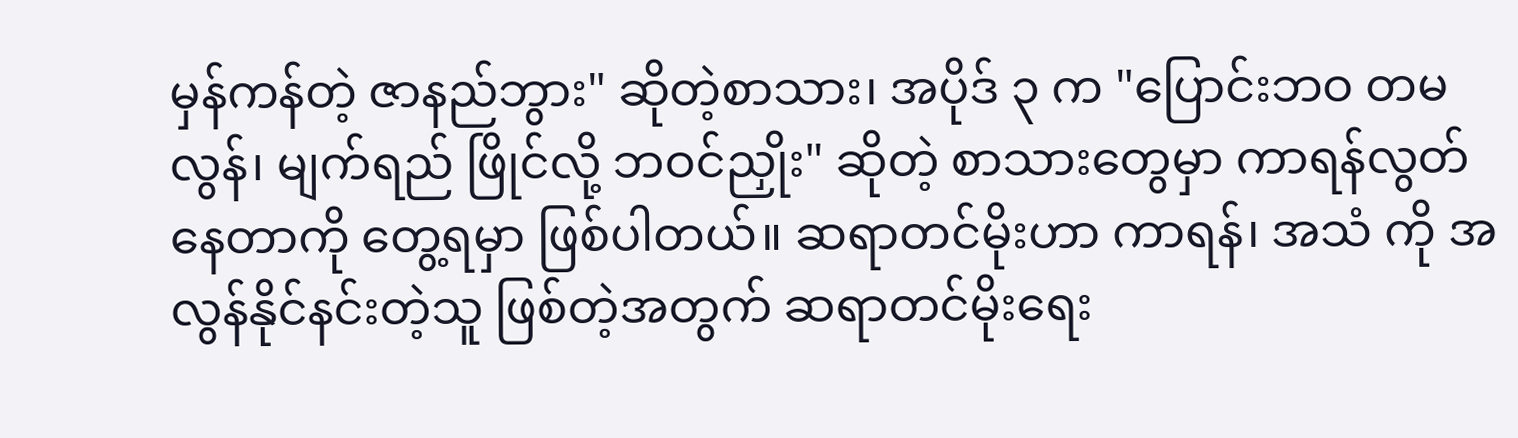မှန်ကန်တဲ့ ဇာနည်ဘွား" ဆိုတဲ့စာသား၊ အပိုဒ် ၃ က "ပြောင်းဘဝ တမလွန်၊ မျက်ရည် ဖြိုင်လို့ ဘဝင်ညှိုး" ဆိုတဲ့ စာသားတွေမှာ ကာရန်လွတ်နေတာကို တွေ့ရမှာ ဖြစ်ပါတယ်။ ဆရာတင်မိုးဟာ ကာရန်၊ အသံ ကို အလွန်နိုင်နင်းတဲ့သူ ဖြစ်တဲ့အတွက် ဆရာတင်မိုးရေး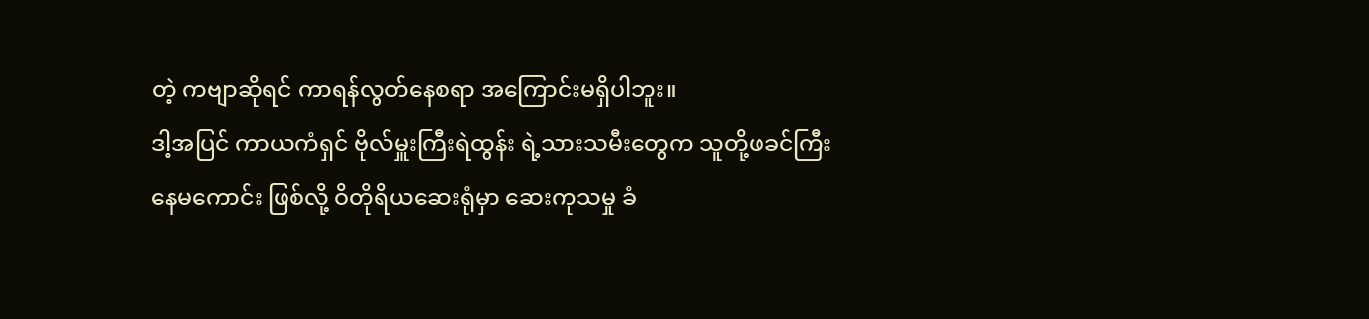တဲ့ ကဗျာဆိုရင် ကာရန်လွတ်နေစရာ အကြောင်းမရှိပါဘူး။
ဒါ့အပြင် ကာယကံရှင် ဗိုလ်မှူးကြီးရဲထွန်း ရဲ့သားသမီးတွေက သူတို့ဖခင်ကြီးနေမကောင်း ဖြစ်လို့ ဝိတိုရိယဆေးရုံမှာ ဆေးကုသမှု ခံ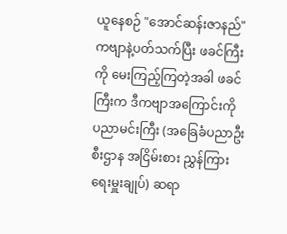ယူနေစဉ် "အောင်ဆန်းဇာနည်" ကဗျာနဲ့ပတ်သက်ပြီး ဖခင်ကြီးကို မေးကြည့်ကြတဲ့အခါ ဖခင်ကြီးက ဒီကဗျာအကြောင်းကို ပညာမင်းကြီး (အခြေခံပညာဦးစီးဌာန အငြိမ်းစား ညွှန်ကြားရေးမှူးချုပ်) ဆရာ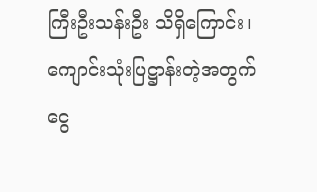ကြီးဦးသန်းဦး သိရှိကြောင်း၊ ကျောင်းသုံးပြဋ္ဌာန်းတဲ့အတွက် ငွေ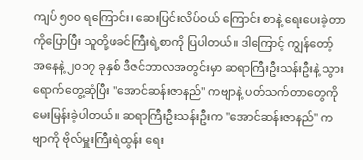ကျပ် ၅၀၀ ရကြောင်း၊ ဆေးပြင်းလိပ်ဝယ် ကြောင်း စာနဲ့ ရေးပေးခဲ့တာကိုပြောပြီး သူတို့ဖခင်ကြီးရဲ့စာကို ပြပါတယ်။ ဒါကြောင့် ကျွန်တော့် အနေနဲ့ ၂၀၁၇ ခုနှစ် ဒီဇင်ဘာလအတွင်းမှာ ဆရာကြီးဦးသန်းဦးနဲ့ သွားရောက်တွေ့ဆုံပြီး "အောင်ဆန်းဇာနည်" ကဗျာနဲ့ ပတ်သက်တာတွေကို မေးမြန်းခဲ့ပါတယ်။ ဆရာကြီးဦးသန်းဦးက "အောင်ဆန်းဇာနည်" ကဗျာကို ဗိုလ်မှူးကြီးရဲထွန်း ရေး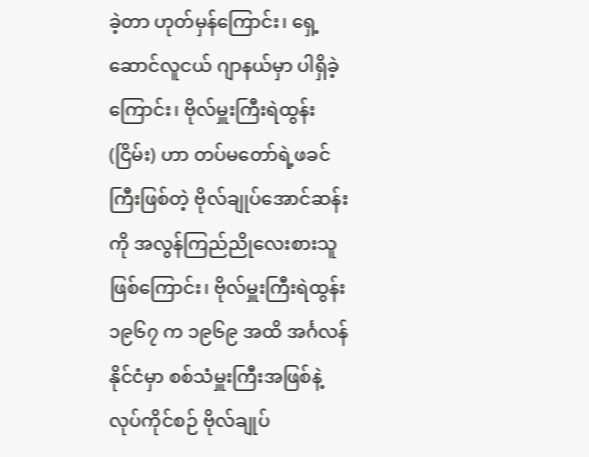ခဲ့တာ ဟုတ်မှန်ကြောင်း၊ ရှေ့ဆောင်လူငယ် ဂျာနယ်မှာ ပါရှိခဲ့ကြောင်း၊ ဗိုလ်မှူးကြီးရဲထွန်း(ငြိမ်း) ဟာ တပ်မတော်ရဲ့ဖခင်ကြီးဖြစ်တဲ့ ဗိုလ်ချုပ်အောင်ဆန်းကို အလွန်ကြည်ညိုလေးစားသူ ဖြစ်ကြောင်း၊ ဗိုလ်မှူးကြီးရဲထွန်း ၁၉၆၇ က ၁၉၆၉ အထိ အင်္ဂလန်နိုင်ငံမှာ စစ်သံမှူးကြီးအဖြစ်နဲ့ လုပ်ကိုင်စဉ် ဗိုလ်ချုပ်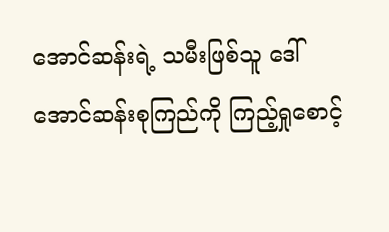အောင်ဆန်းရဲ့ သမီးဖြစ်သူ ဒေါ်အောင်ဆန်းစုကြည်ကို ကြည့်ရှုစောင့်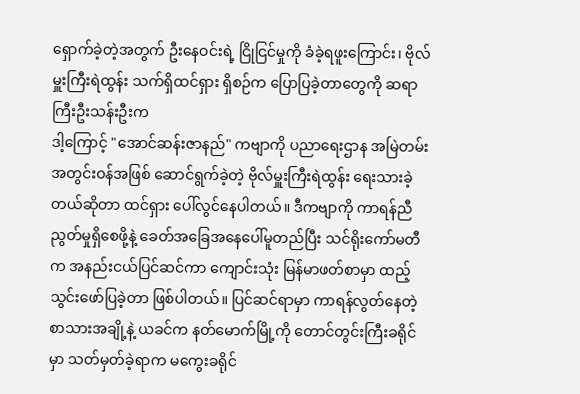ရှောက်ခဲ့တဲ့အတွက် ဦးနေဝင်းရဲ့ ငြိုငြင်မှုကို ခံခဲ့ရဖူးကြောင်း၊ ဗိုလ်မှူးကြီးရဲထွန်း သက်ရှိထင်ရှား ရှိစဉ်က ပြောပြခဲ့တာတွေကို ဆရာကြီးဦးသန်းဦးက
ဒါ့ကြောင့် "အောင်ဆန်းဇာနည်" ကဗျာကို ပညာရေးဌာန အမြဲတမ်းအတွင်းဝန်အဖြစ် ဆောင်ရွက်ခဲ့တဲ့ ဗိုလ်မှူးကြီးရဲထွန်း ရေးသားခဲ့တယ်ဆိုတာ ထင်ရှား ပေါ်လွင်နေပါတယ်။ ဒီကဗျာကို ကာရန်ညီညွတ်မှုရှိစေဖို့နဲ့ ခေတ်အခြေအနေပေါ်မူတည်ပြီး သင်ရိုးကော်မတီက အနည်းငယ်ပြင်ဆင်ကာ ကျောင်းသုံး မြန်မာဖတ်စာမှာ ထည့်သွင်းဖော်ပြခဲ့တာ ဖြစ်ပါတယ်။ ပြင်ဆင်ရာမှာ ကာရန်လွတ်နေတဲ့ စာသားအချို့နဲ့ ယခင်က နတ်မောက်မြို့ကို တောင်တွင်းကြီးခရိုင်မှာ သတ်မှတ်ခဲ့ရာက မကွေးခရိုင်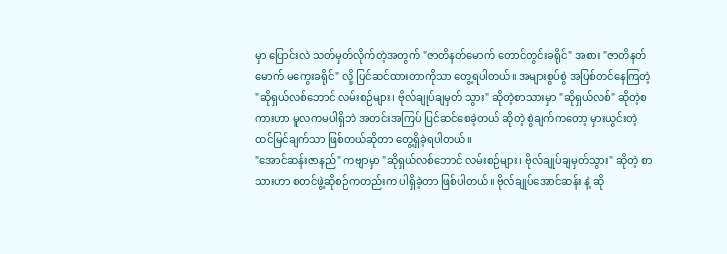မှာ ပြောင်းလဲ သတ်မှတ်လိုက်တဲ့အတွက် "ဇာတိနတ်မောက် တောင်တွင်းခရိုင်" အစား "ဇာတိနတ်မောက် မကွေးခရိုင်" လို့ ပြင်ဆင်ထားတာကိုသာ တွေ့ရပါတယ်။ အများစွပ်စွဲ အပြစ်တင်နေကြတဲ့ "ဆိုရှယ်လစ်ဘောင် လမ်းစဉ်များ၊ ဗိုလ်ချုပ်ချမှတ် သွား" ဆိုတဲ့စာသားမှာ "ဆိုရှယ်လစ်" ဆိုတဲ့စကားဟာ မူလကမပါရှိဘဲ အတင်းအကြပ် ပြင်ဆင်စေခဲ့တယ် ဆိုတဲ့ စွဲချက်ကတော့ မှားယွင်းတဲ့ ထင်မြင်ချက်သာ ဖြစ်တယ်ဆိုတာ တွေ့ရှိခဲ့ရပါတယ်။
"အောင်ဆန်းဇာနည်" ကဗျာမှာ "ဆိုရှယ်လစ်ဘောင် လမ်းစဉ်များ၊ ဗိုလ်ချုပ်ချမှတ်သွား" ဆိုတဲ့ စာသားဟာ စတင်ဖွဲ့ဆိုစဉ်ကတည်းက ပါရှိခဲ့တာ ဖြစ်ပါတယ်။ ဗိုလ်ချုပ်အောင်ဆန်း နဲ့ ဆို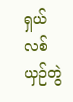ရှယ်လစ် ယှဉ်တွဲ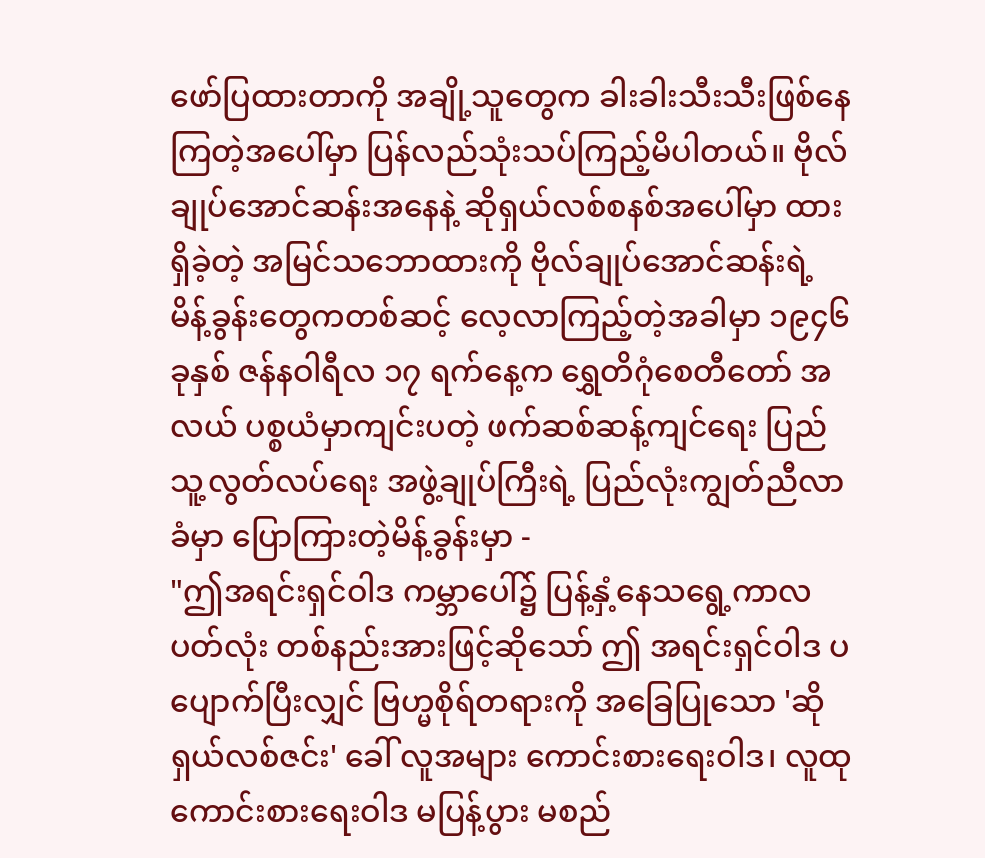ဖော်ပြထားတာကို အချို့သူတွေက ခါးခါးသီးသီးဖြစ်နေကြတဲ့အပေါ်မှာ ပြန်လည်သုံးသပ်ကြည့်မိပါတယ်။ ဗိုလ်ချုပ်အောင်ဆန်းအနေနဲ့ ဆိုရှယ်လစ်စနစ်အပေါ်မှာ ထားရှိခဲ့တဲ့ အမြင်သဘောထားကို ဗိုလ်ချုပ်အောင်ဆန်းရဲ့ မိန့်ခွန်းတွေကတစ်ဆင့် လေ့လာကြည့်တဲ့အခါမှာ ၁၉၄၆ ခုနှစ် ဇန်နဝါရီလ ၁၇ ရက်နေ့က ရွှေတိဂုံစေတီတော် အလယ် ပစ္စယံမှာကျင်းပတဲ့ ဖက်ဆစ်ဆန့်ကျင်ရေး ပြည်သူ့လွတ်လပ်ရေး အဖွဲ့ချုပ်ကြီးရဲ့ ပြည်လုံးကျွတ်ညီလာခံမှာ ပြောကြားတဲ့မိန့်ခွန်းမှာ -
"ဤအရင်းရှင်ဝါဒ ကမ္ဘာပေါ်၌ ပြန့်နှံ့နေသရွေ့ကာလပတ်လုံး တစ်နည်းအားဖြင့်ဆိုသော် ဤ အရင်းရှင်ဝါဒ ပပျောက်ပြီးလျှင် ဗြဟ္မစိုရ်တရားကို အခြေပြုသော 'ဆိုရှယ်လစ်ဇင်း' ခေါ် လူအများ ကောင်းစားရေးဝါဒ၊ လူထုကောင်းစားရေးဝါဒ မပြန့်ပွား မစည်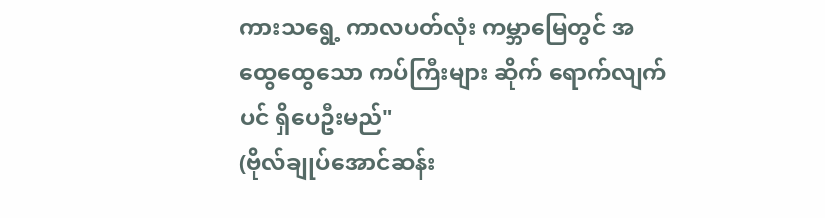ကားသရွေ့ ကာလပတ်လုံး ကမ္ဘာမြေတွင် အထွေထွေသော ကပ်ကြီးများ ဆိုက် ရောက်လျက်ပင် ရှိပေဦးမည်"
(ဗိုလ်ချုပ်အောင်ဆန်း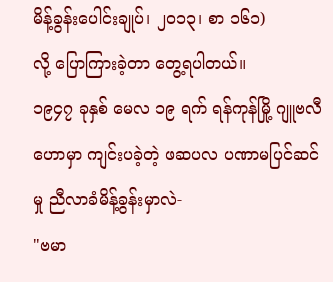မိန့်ခွန်းပေါင်းချုပ်၊ ၂၀၁၃၊ စာ ၁၆၁)
လို့ ပြောကြားခဲ့တာ တွေ့ရပါတယ်။
၁၉၄၇ ခုနှစ် မေလ ၁၉ ရက် ရန်ကုန်မြို့ ဂျူဗလီဟောမှာ ကျင်းပခဲ့တဲ့ ဖဆပလ ပဏာမပြင်ဆင်မှု ညီလာခံမိန့်ခွန်းမှာလဲ-
"ဗမာ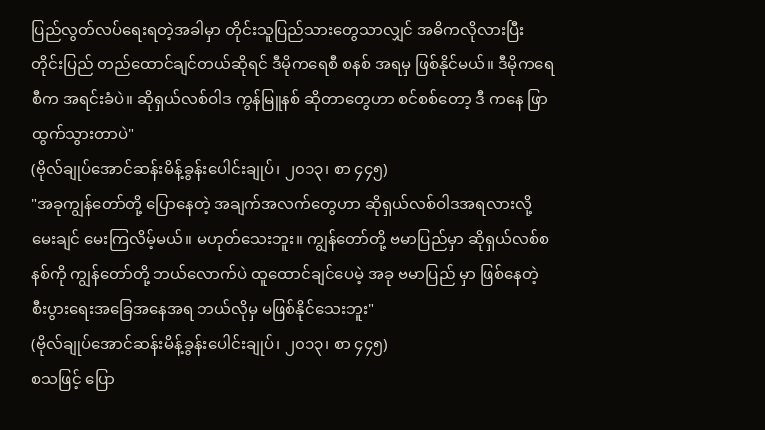ပြည်လွတ်လပ်ရေးရတဲ့အခါမှာ တိုင်းသူပြည်သားတွေသာလျှင် အဓိကလိုလားပြီး တိုင်းပြည် တည်ထောင်ချင်တယ်ဆိုရင် ဒီမိုကရေစီ စနစ် အရမှ ဖြစ်နိုင်မယ်။ ဒီမိုကရေစီက အရင်းခံပဲ။ ဆိုရှယ်လစ်ဝါဒ ကွန်မြူနစ် ဆိုတာတွေဟာ စင်စစ်တော့ ဒီ ကနေ ဖြာထွက်သွားတာပဲ"
(ဗိုလ်ချုပ်အောင်ဆန်းမိန့်ခွန်းပေါင်းချုပ်၊ ၂၀၁၃၊ စာ ၄၄၅)
"အခုကျွန်တော်တို့ ပြောနေတဲ့ အချက်အလက်တွေဟာ ဆိုရှယ်လစ်ဝါဒအရလားလို့ မေးချင် မေးကြလိမ့်မယ်။ မဟုတ်သေးဘူး။ ကျွန်တော်တို့ ဗမာပြည်မှာ ဆိုရှယ်လစ်စနစ်ကို ကျွန်တော်တို့ ဘယ်လောက်ပဲ ထူထောင်ချင်ပေမဲ့ အခု ဗမာပြည် မှာ ဖြစ်နေတဲ့ စီးပွားရေးအခြေအနေအရ ဘယ်လိုမှ မဖြစ်နိုင်သေးဘူး"
(ဗိုလ်ချုပ်အောင်ဆန်းမိန့်ခွန်းပေါင်းချုပ်၊ ၂၀၁၃၊ စာ ၄၄၅)
စသဖြင့် ပြော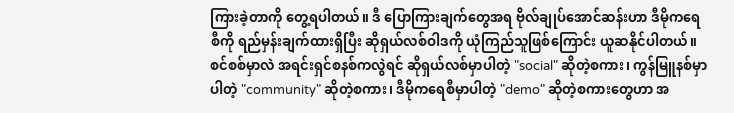ကြားခဲ့တာကို တွေ့ရပါတယ်။ ဒီ ပြောကြားချက်တွေအရ ဗိုလ်ချုပ်အောင်ဆန်းဟာ ဒီမိုကရေစီကို ရည်မှန်းချက်ထားရှိပြီး ဆိုရှယ်လစ်ဝါဒကို ယုံကြည်သူဖြစ်ကြောင်း ယူဆနိုင်ပါတယ်။ စင်စစ်မှာလဲ အရင်းရှင်စနစ်ကလွဲရင် ဆိုရှယ်လစ်မှာပါတဲ့ "social" ဆိုတဲ့စကား၊ ကွန်မြူနစ်မှာပါတဲ့ "community" ဆိုတဲ့စကား၊ ဒီမိုကရေစီမှာပါတဲ့ "demo" ဆိုတဲ့စကားတွေဟာ အ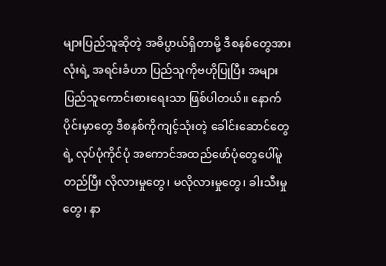များပြည်သူဆိုတဲ့ အဓိပ္ပာယ်ရှိတာမို့ ဒီစနစ်တွေအားလုံးရဲ့ အရင်းခံဟာ ပြည်သူကိုဗဟိုပြုပြီး အများပြည်သူကောင်းစားရေးသာ ဖြစ်ပါတယ်။ နောက်ပိုင်းမှာတွေ ဒီစနစ်ကိုကျင့်သုံးတဲ့ ခေါင်းဆောင်တွေရဲ့ လုပ်ပုံကိုင်ပုံ အကောင်အထည်ဖော်ပုံတွေပေါ်မူတည်ပြီး လိုလားမှုတွေ၊ မလိုလားမှုတွေ၊ ခါးသီးမှုတွေ၊ နာ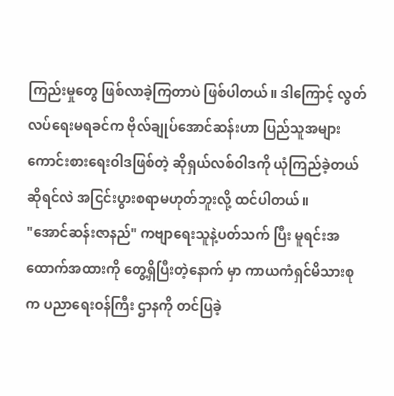ကြည်းမှုတွေ ဖြစ်လာခဲ့ကြတာပဲ ဖြစ်ပါတယ်။ ဒါကြောင့် လွတ်လပ်ရေးမရခင်က ဗိုလ်ချုပ်အောင်ဆန်းဟာ ပြည်သူအများကောင်းစားရေးဝါဒဖြစ်တဲ့ ဆိုရှယ်လစ်ဝါဒကို ယုံကြည်ခဲ့တယ်ဆိုရင်လဲ အငြင်းပွားစရာမဟုတ်ဘူးလို့ ထင်ပါတယ်။
"အောင်ဆန်းဇာနည်" ကဗျာရေးသူနဲ့ပတ်သက် ပြီး မူရင်းအထောက်အထားကို တွေ့ရှိပြီးတဲ့နောက် မှာ ကာယကံရှင်မိသားစုက ပညာရေးဝန်ကြီး ဌာနကို တင်ပြခဲ့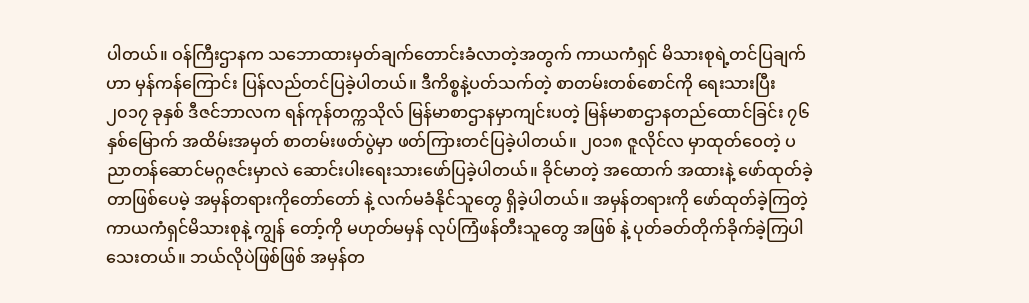ပါတယ်။ ဝန်ကြီးဌာနက သဘောထားမှတ်ချက်တောင်းခံလာတဲ့အတွက် ကာယကံရှင် မိသားစုရဲ့တင်ပြချက်ဟာ မှန်ကန်ကြောင်း ပြန်လည်တင်ပြခဲ့ပါတယ်။ ဒီကိစ္စနဲ့ပတ်သက်တဲ့ စာတမ်းတစ်စောင်ကို ရေးသားပြီး၂၀၁၇ ခုနှစ် ဒီဇင်ဘာလက ရန်ကုန်တက္ကသိုလ် မြန်မာစာဌာနမှာကျင်းပတဲ့ မြန်မာစာဌာနတည်ထောင်ခြင်း ၇၆ နှစ်မြောက် အထိမ်းအမှတ် စာတမ်းဖတ်ပွဲမှာ ဖတ်ကြားတင်ပြခဲ့ပါတယ်။ ၂၀၁၈ ဇူလိုင်လ မှာထုတ်ဝေတဲ့ ပညာတန်ဆောင်မဂ္ဂဇင်းမှာလဲ ဆောင်းပါးရေးသားဖော်ပြခဲ့ပါတယ်။ ခိုင်မာတဲ့ အထောက် အထားနဲ့ ဖော်ထုတ်ခဲ့တာဖြစ်ပေမဲ့ အမှန်တရားကိုတော်တော် နဲ့ လက်မခံနိုင်သူတွေ ရှိခဲ့ပါတယ်။ အမှန်တရားကို ဖော်ထုတ်ခဲ့ကြတဲ့ ကာယကံရှင်မိသားစုနဲ့ ကျွန် တော့်ကို မဟုတ်မမှန် လုပ်ကြံဖန်တီးသူတွေ အဖြစ် နဲ့ ပုတ်ခတ်တိုက်ခိုက်ခဲ့ကြပါသေးတယ်။ ဘယ်လိုပဲဖြစ်ဖြစ် အမှန်တ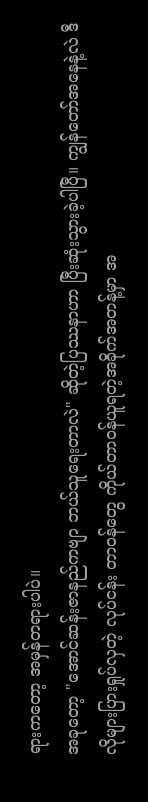ရားကတော့ အမှန်တရားပါပဲ။
အခုတော့ "အောင်ဆန်းဇာနည်ကဗျာ ဘယ်သူရေးတာလဲ" ဆိုတဲ့ပြဿနာဟာ ပြီးဆုံးသွားခဲ့ပါပြီ။ ကျွန်တော်အနေနဲ့လဲ ဒီလိုများပြားရှုပ်လှတဲ့ လုပ်ငန်း တာဝန်တွေ ကိုယ်တာဝန်ယူရတဲ့အခိုက်အတန့်မှာ အ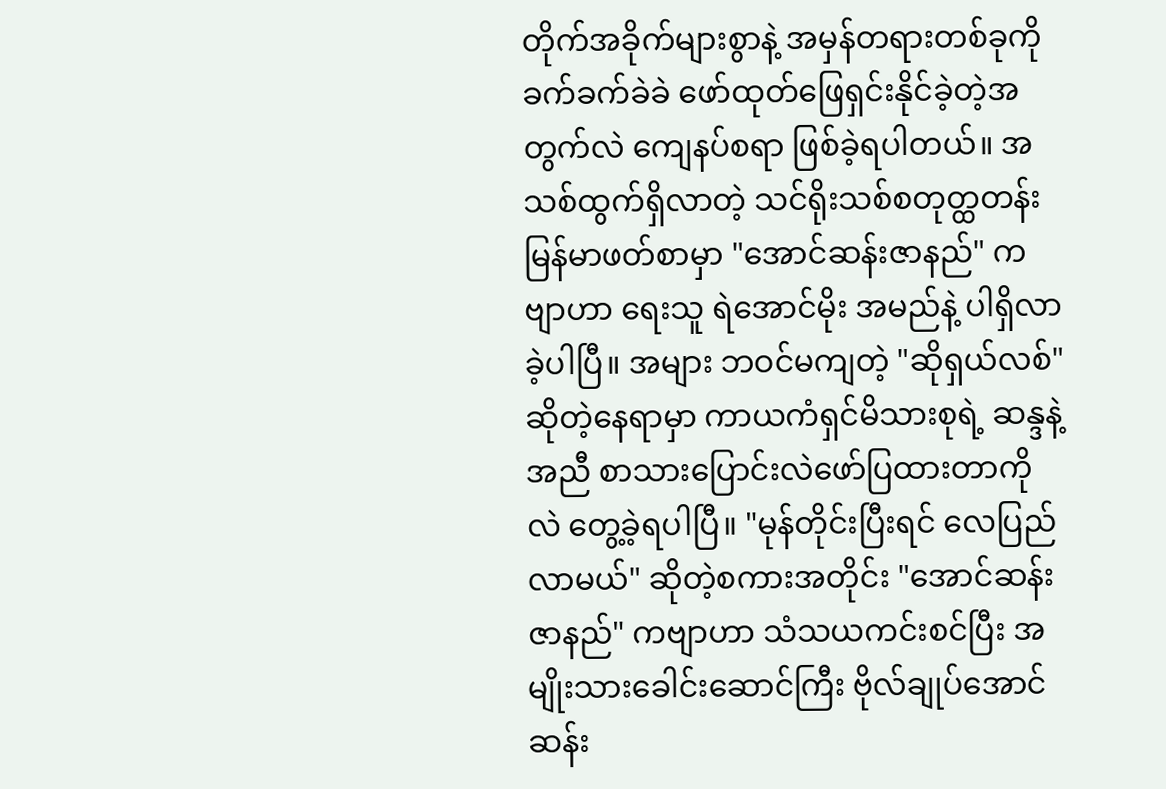တိုက်အခိုက်များစွာနဲ့ အမှန်တရားတစ်ခုကို ခက်ခက်ခဲခဲ ဖော်ထုတ်ဖြေရှင်းနိုင်ခဲ့တဲ့အတွက်လဲ ကျေနပ်စရာ ဖြစ်ခဲ့ရပါတယ်။ အသစ်ထွက်ရှိလာတဲ့ သင်ရိုးသစ်စတုတ္ထတန်း မြန်မာဖတ်စာမှာ "အောင်ဆန်းဇာနည်" ကဗျာဟာ ရေးသူ ရဲအောင်မိုး အမည်နဲ့ ပါရှိလာခဲ့ပါပြီ။ အများ ဘဝင်မကျတဲ့ "ဆိုရှယ်လစ်" ဆိုတဲ့နေရာမှာ ကာယကံရှင်မိသားစုရဲ့ ဆန္ဒနဲ့အညီ စာသားပြောင်းလဲဖော်ပြထားတာကိုလဲ တွေ့ခဲ့ရပါပြီ။ "မုန်တိုင်းပြီးရင် လေပြည်လာမယ်" ဆိုတဲ့စကားအတိုင်း "အောင်ဆန်းဇာနည်" ကဗျာဟာ သံသယကင်းစင်ပြီး အမျိုးသားခေါင်းဆောင်ကြီး ဗိုလ်ချုပ်အောင်ဆန်း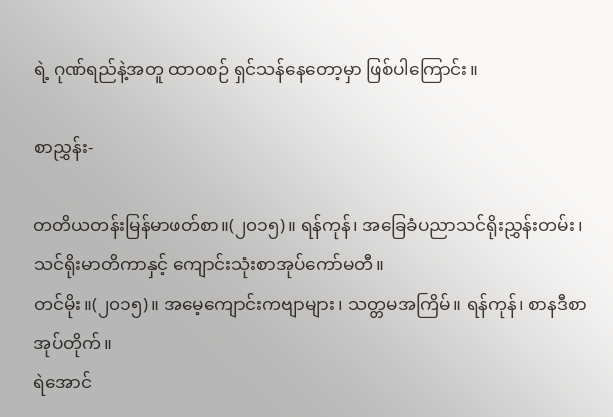ရဲ့ ဂုဏ်ရည်နဲ့အတူ ထာဝစဉ် ရှင်သန်နေတော့မှာ ဖြစ်ပါကြောင်း။

စာညွှန်း-

တတိယတန်းမြန်မာဖတ်စာ။(၂၀၁၅)။ ရန်ကုန်၊ အခြေခံပညာသင်ရိုးညွှန်းတမ်း၊ သင်ရိုးမာတိကာနှင့် ကျောင်းသုံးစာအုပ်ကော်မတီ။
တင်မိုး။(၂၀၁၅)။ အမေ့ကျောင်းကဗျာများ၊ သတ္တမအကြိမ်။ ရန်ကုန်၊ စာနဒီစာအုပ်တိုက်။
ရဲအောင်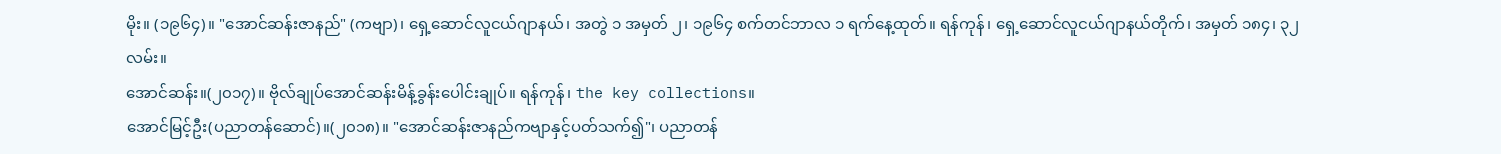မိုး။ (၁၉၆၄)။ "အောင်ဆန်းဇာနည်" (ကဗျာ)၊ ရှေ့ဆောင်လူငယ်ဂျာနယ်၊ အတွဲ ၁ အမှတ် ၂၊ ၁၉၆၄ စက်တင်ဘာလ ၁ ရက်နေ့ထုတ်။ ရန်ကုန်၊ ရှေ့ဆောင်လူငယ်ဂျာနယ်တိုက်၊ အမှတ် ၁၈၄၊ ၃၂လမ်း။
အောင်ဆန်း။(၂၀၁၇)။ ဗိုလ်ချုပ်အောင်ဆန်းမိန့်ခွန်းပေါင်းချုပ်။ ရန်ကုန်၊ the key collections။
အောင်မြင့်ဦး(ပညာတန်ဆောင်)။(၂၀၁၈)။ "အောင်ဆန်းဇာနည်ကဗျာနှင့်ပတ်သက်၍"၊ ပညာတန်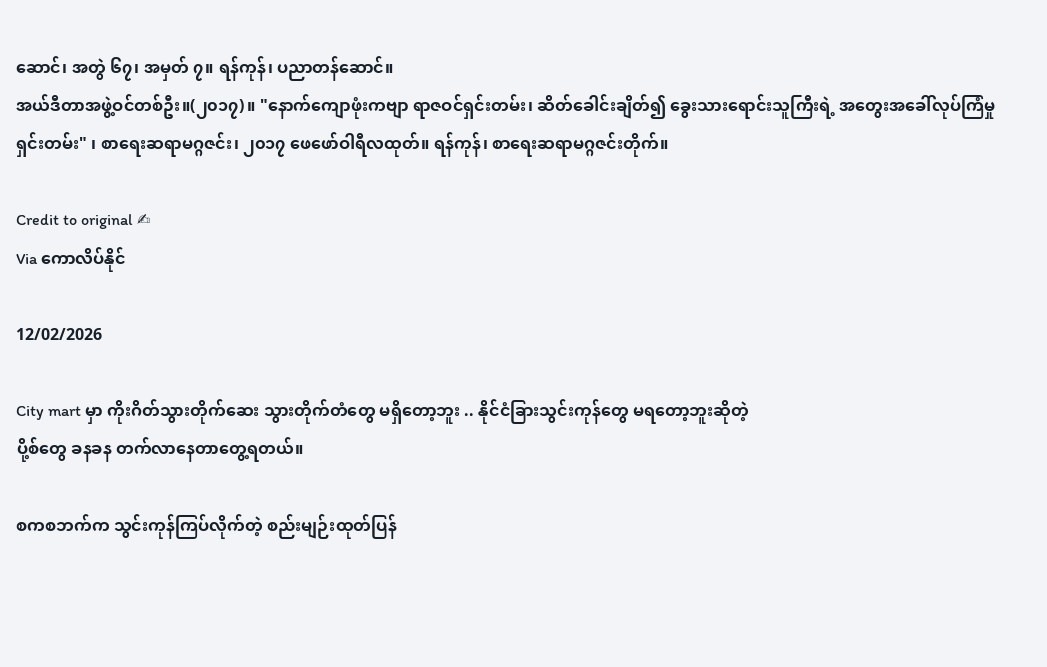ဆောင်၊ အတွဲ ၆၇၊ အမှတ် ၇။ ရန်ကုန်၊ ပညာတန်ဆောင်။
အယ်ဒီတာအဖွဲ့ဝင်တစ်ဦး။(၂၀၁၇)။ "နောက်ကျောဖုံးကဗျာ ရာဇဝင်ရှင်းတမ်း၊ ဆိတ်ခေါင်းချိတ်၍ ခွေးသားရောင်းသူကြီးရဲ့ အတွေးအခေါ်လုပ်ကြံမှု ရှင်းတမ်း" ၊ စာရေးဆရာမဂ္ဂဇင်း၊ ၂၀၁၇ ဖေဖော်ဝါရီလထုတ်။ ရန်ကုန်၊ စာရေးဆရာမဂ္ဂဇင်းတိုက်။

Credit to original ✍
Via ကောလိပ်နိုင်

12/02/2026

City mart မှာ ကိုးဂိတ်သွားတိုက်ဆေး သွားတိုက်တံတွေ မရှိတော့ဘူး .. နိုင်ငံခြားသွင်းကုန်တွေ မရတော့ဘူးဆိုတဲ့
ပို့စ်တွေ ခနခန တက်လာနေတာတွေ့ရတယ်။

စကစဘက်က သွင်းကုန်ကြပ်လိုက်တဲ့ စည်းမျဉ်းထုတ်ပြန်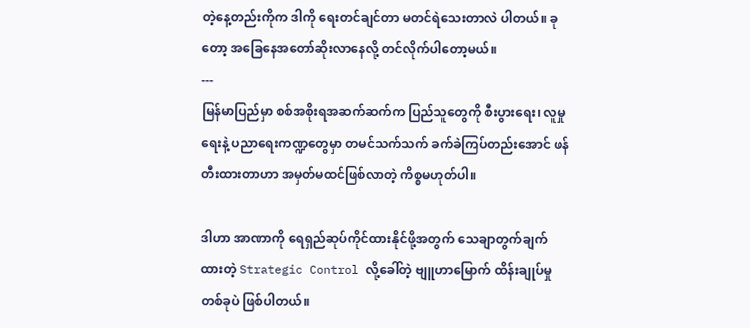တဲ့နေ့တည်းကိုက ဒါကို ရေးတင်ချင်တာ မတင်ရဲသေးတာလဲ ပါတယ်။ ခုတော့ အခြေနေအတော်ဆိုးလာနေလို့ တင်လိုက်ပါတော့မယ်။
---
မြန်မာပြည်မှာ စစ်အစိုးရအဆက်ဆက်က ပြည်သူတွေကို စီးပွားရေး၊ လူမှုရေးနဲ့ ပညာရေးကဏ္ဍတွေမှာ တမင်သက်သက် ခက်ခဲကြပ်တည်းအောင် ဖန်တီးထားတာဟာ အမှတ်မထင်ဖြစ်လာတဲ့ ကိစ္စမဟုတ်ပါ။

ဒါဟာ အာဏာကို ရေရှည်ဆုပ်ကိုင်ထားနိုင်ဖို့အတွက် သေချာတွက်ချက်ထားတဲ့ Strategic Control လို့ခေါ်တဲ့ ဗျူဟာမြောက် ထိန်းချုပ်မှု တစ်ခုပဲ ဖြစ်ပါတယ်။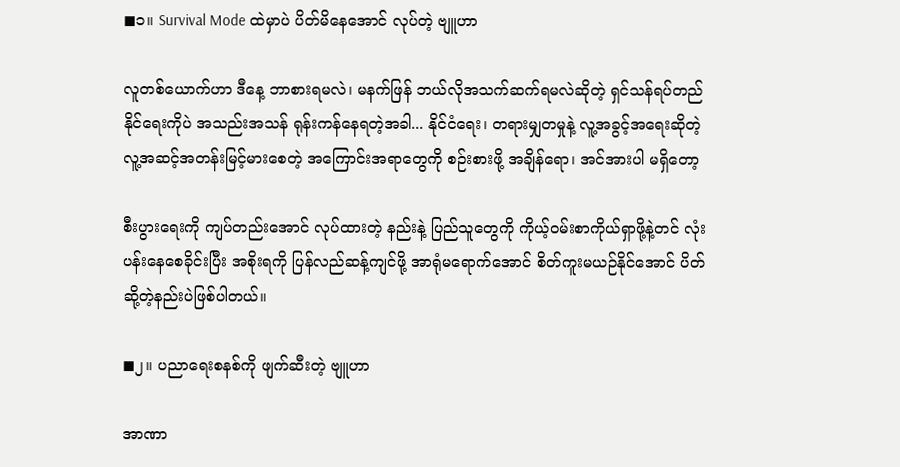◼၁။ Survival Mode ထဲမှာပဲ ပိတ်မိနေအောင် လုပ်တဲ့ ဗျူဟာ

လူတစ်ယောက်ဟာ ဒီနေ့ ဘာစားရမလဲ၊ မနက်ဖြန် ဘယ်လိုအသက်ဆက်ရမလဲဆိုတဲ့ ရှင်သန်ရပ်တည်နိုင်ရေးကိုပဲ အသည်းအသန် ရုန်းကန်နေရတဲ့အခါ... နိုင်ငံရေး၊ တရားမျှတမှုနဲ့ လူ့အခွင့်အရေးဆိုတဲ့ လူ့အဆင့်အတန်းမြင့်မားစေတဲ့ အကြောင်းအရာတွေကို စဉ်းစားဖို့ အချိန်ရော၊ အင်အားပါ မရှိတော့

စီးပွားရေးကို ကျပ်တည်းအောင် လုပ်ထားတဲ့ နည်းနဲ့ ပြည်သူတွေကို ကိုယ့်ဝမ်းစာကိုယ်ရှာဖို့နဲ့တင် လုံးပန်းနေစေခိုင်းပြီး အစိုးရကို ပြန်လည်ဆန့်ကျင်ဖို့ အာရုံမရောက်အောင် စိတ်ကူးမယဉ်နိုင်အောင် ပိတ်ဆို့တဲ့နည်းပဲဖြစ်ပါတယ်။

◼၂။ ပညာရေးစနစ်ကို ဖျက်ဆီးတဲ့ ဗျူဟာ

အာဏာ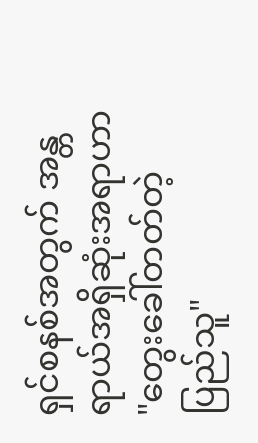ရှင်စနစ်အတွက် အန္တရာယ်အရှိဆုံးအရာဟာ "တွေးခေါ်တတ်တဲ့ ပြည်သူ"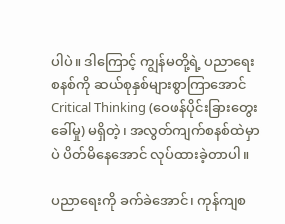ပါပဲ။ ဒါကြောင့် ကျွန်မတို့ရဲ့ ပညာရေးစနစ်ကို ဆယ်စုနှစ်များစွာကြာအောင် Critical Thinking (ဝေဖန်ပိုင်းခြားတွေးခေါ်မှု) မရှိတဲ့၊ အလွတ်ကျက်စနစ်ထဲမှာပဲ ပိတ်မိနေအောင် လုပ်ထားခဲ့တာပါ။

ပညာရေးကို ခက်ခဲအောင်၊ ကုန်ကျစ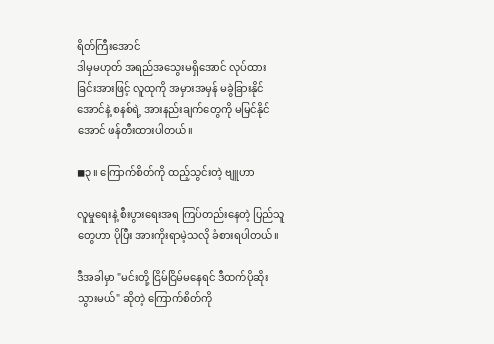ရိတ်ကြီးအောင်
ဒါမှမဟုတ် အရည်အသွေးမရှိအောင် လုပ်ထားခြင်းအားဖြင့် လူထုကို အမှားအမှန် မခွဲခြားနိုင်အောင်နဲ့ စနစ်ရဲ့ အားနည်းချက်တွေကို မမြင်နိုင်အောင် ဖန်တီးထားပါတယ်။

◼၃။ ကြောက်စိတ်ကို ထည့်သွင်းတဲ့ ဗျူဟာ

လူမှုရေးနဲ့ စီးပွားရေးအရ ကြပ်တည်းနေတဲ့ ပြည်သူတွေဟာ ပိုပြီး အားကိုးရာမဲ့သလို ခံစားရပါတယ်။

ဒီအခါမှာ "မင်းတို့ ငြိမ်ငြိမ်မနေရင် ဒီထက်ပိုဆိုးသွားမယ်" ဆိုတဲ့ ကြောက်စိတ်ကို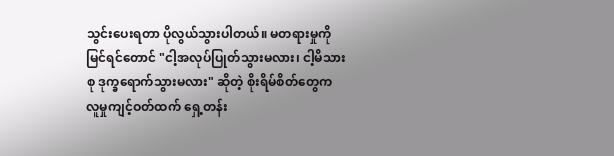သွင်းပေးရတာ ပိုလွယ်သွားပါတယ်။ မတရားမှုကို မြင်ရင်တောင် "ငါ့အလုပ်ပြုတ်သွားမလား၊ ငါ့မိသားစု ဒုက္ခရောက်သွားမလား" ဆိုတဲ့ စိုးရိမ်စိတ်တွေက လူမှုကျင့်ဝတ်ထက် ရှေ့တန်း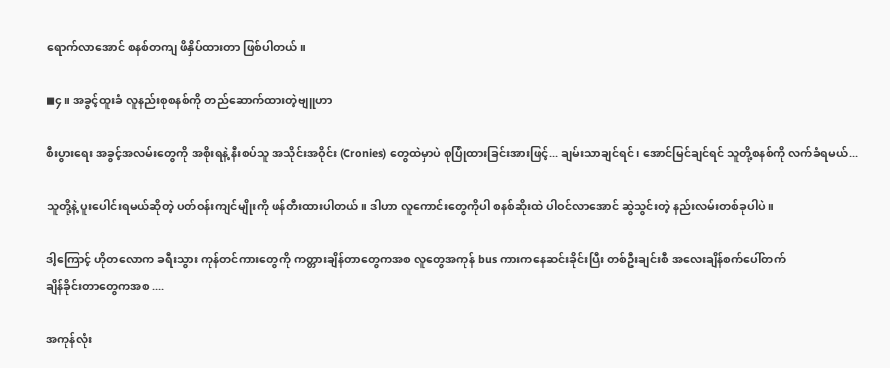ရောက်လာအောင် စနစ်တကျ ဖိနှိပ်ထားတာ ဖြစ်ပါတယ်။

◼၄။ အခွင့်ထူးခံ လူနည်းစုစနစ်ကို တည်ဆောက်ထားတဲ့ဗျူဟာ

စီးပွားရေး အခွင့်အလမ်းတွေကို အစိုးရနဲ့ နီးစပ်သူ အသိုင်းအဝိုင်း (Cronies) တွေထဲမှာပဲ စုပြုံထားခြင်းအားဖြင့်... ချမ်းသာချင်ရင်၊ အောင်မြင်ချင်ရင် သူတို့စနစ်ကို လက်ခံရမယ်...

သူတို့နဲ့ ပူးပေါင်းရမယ်ဆိုတဲ့ ပတ်ဝန်းကျင်မျိုးကို ဖန်တီးထားပါတယ်။ ဒါဟာ လူကောင်းတွေကိုပါ စနစ်ဆိုးထဲ ပါဝင်လာအောင် ဆွဲသွင်းတဲ့ နည်းလမ်းတစ်ခုပါပဲ။

ဒါ့ကြောင့် ဟိုတလောက ခရီးသွား ကုန်တင်ကားတွေကို ကတ္တားချိန်တာတွေကအစ လူတွေအကုန် bus ကားကနေဆင်းခိုင်းပြီး တစ်ဦးချင်းစီ အလေးချိန်စက်ပေါ်တက်
ချိန်ခိုင်းတာတွေကအစ ....

အကုန်လုံး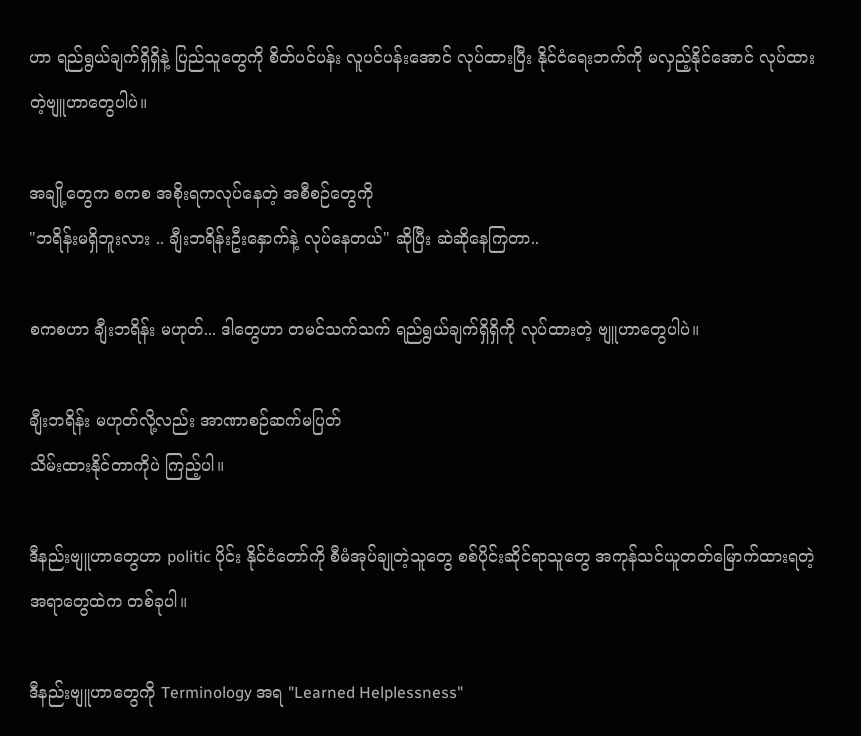ဟာ ရည်ရွယ်ချက်ရှိရှိနဲ့ ပြည်သူတွေကို စိတ်ပင်ပန်း လူပင်ပန်းအောင် လုပ်ထားပြီး နိုင်ငံရေးဘက်ကို မလှည့်နိုင်အောင် လုပ်ထားတဲ့ဗျူဟာတွေပါပဲ။

အချို့တွေက စကစ အစိုးရကလုပ်နေတဲ့ အစီစဉ်တွေကို
"ဘရိန်းမရှိဘူးလား .. ချီးဘရိန်းဦးနှောက်နဲ့ လုပ်နေတယ်" ဆိုပြီး ဆဲဆိုနေကြတာ..

စကစဟာ ချီးဘရိန်း မဟုတ်... ဒါတွေဟာ တမင်သက်သက် ရည်ရွယ်ချက်ရှိရှိကို လုပ်ထားတဲ့ ဗျူဟာတွေပါပဲ။

ချီးဘရိန်း မဟုတ်လို့လည်း အာဏာစဉ်ဆက်မပြတ်
သိမ်းထားနိုင်တာကိုပဲ ကြည့်ပါ။

ဒီနည်းဗျူဟာတွေဟာ politic ပိုင်း နိုင်ငံတော်ကို စီမံအုပ်ချုတဲ့သူတွေ စစ်ပိုင်းဆိုင်ရာသူတွေ အကုန်သင်ယူတတ်မြောက်ထားရတဲ့ အရာတွေထဲက တစ်ခုပါ။

ဒီနည်းဗျူဟာတွေကို Terminology အရ "Learned Helplessness"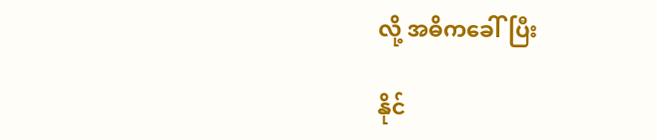လို့ အဓိကခေါ်ပြီး

နိုင်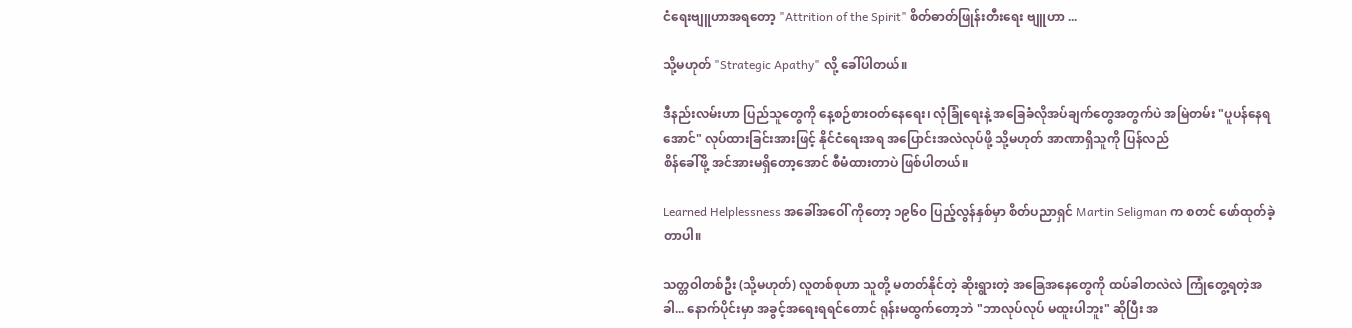ငံရေးဗျူဟာအရတော့ "Attrition of the Spirit" စိတ်ဓာတ်ဖြုန်းတီးရေး ဗျူဟာ ...

သို့မဟုတ် "Strategic Apathy" လို့ ခေါ်ပါတယ်။

ဒီနည်းလမ်းဟာ ပြည်သူတွေကို နေ့စဉ်စားဝတ်နေရေး၊ လုံခြုံရေးနဲ့ အခြေခံလိုအပ်ချက်တွေအတွက်ပဲ အမြဲတမ်း "ပူပန်နေရအောင်" လုပ်ထားခြင်းအားဖြင့် နိုင်ငံရေးအရ အပြောင်းအလဲလုပ်ဖို့ သို့မဟုတ် အာဏာရှိသူကို ပြန်လည်
စိန်ခေါ်ဖို့ အင်အားမရှိတော့အောင် စီမံထားတာပဲ ဖြစ်ပါတယ်။

Learned Helplessness အခေါ်အဝေါ် ကိုတော့ ၁၉၆၀ ပြည့်လွန်နှစ်မှာ စိတ်ပညာရှင် Martin Seligman က စတင် ဖော်ထုတ်ခဲ့တာပါ။

သတ္တဝါတစ်ဦး (သို့မဟုတ်) လူတစ်စုဟာ သူတို့ မတတ်နိုင်တဲ့ ဆိုးရွားတဲ့ အခြေအနေတွေကို ထပ်ခါတလဲလဲ ကြုံတွေ့ရတဲ့အခါ... နောက်ပိုင်းမှာ အခွင့်အရေးရရင်တောင် ရုန်းမထွက်တော့ဘဲ "ဘာလုပ်လုပ် မထူးပါဘူး" ဆိုပြီး အ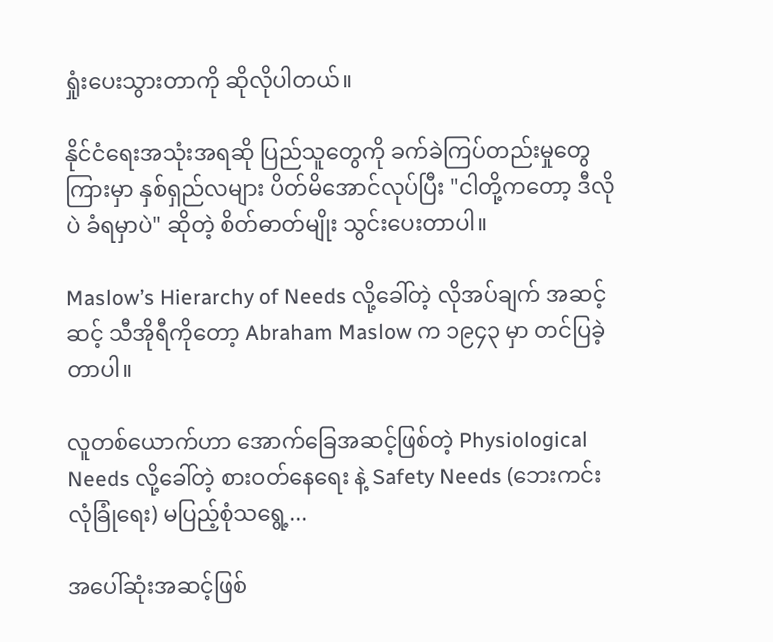ရှုံးပေးသွားတာကို ဆိုလိုပါတယ်။

နိုင်ငံရေးအသုံးအရဆို ပြည်သူတွေကို ခက်ခဲကြပ်တည်းမှုတွေကြားမှာ နှစ်ရှည်လများ ပိတ်မိအောင်လုပ်ပြီး "ငါတို့ကတော့ ဒီလိုပဲ ခံရမှာပဲ" ဆိုတဲ့ စိတ်ဓာတ်မျိုး သွင်းပေးတာပါ။

Maslow’s Hierarchy of Needs လို့ခေါ်တဲ့ လိုအပ်ချက် အဆင့်ဆင့် သီအိုရီကိုတော့ Abraham Maslow က ၁၉၄၃ မှာ တင်ပြခဲ့တာပါ။

လူတစ်ယောက်ဟာ အောက်ခြေအဆင့်ဖြစ်တဲ့ Physiological Needs လို့ခေါ်တဲ့ စားဝတ်နေရေး နဲ့ Safety Needs (ဘေးကင်းလုံခြုံရေး) မပြည့်စုံသရွေ့...

အပေါ်ဆုံးအဆင့်ဖြစ်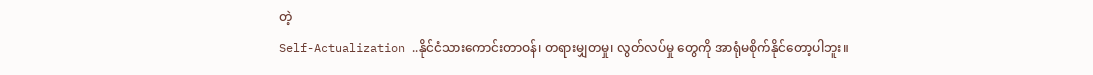တဲ့
Self-Actualization ..နိုင်ငံသားကောင်းတာဝန်၊ တရားမျှတမှု၊ လွတ်လပ်မှု တွေကို အာရုံမစိုက်နိုင်တော့ပါဘူး။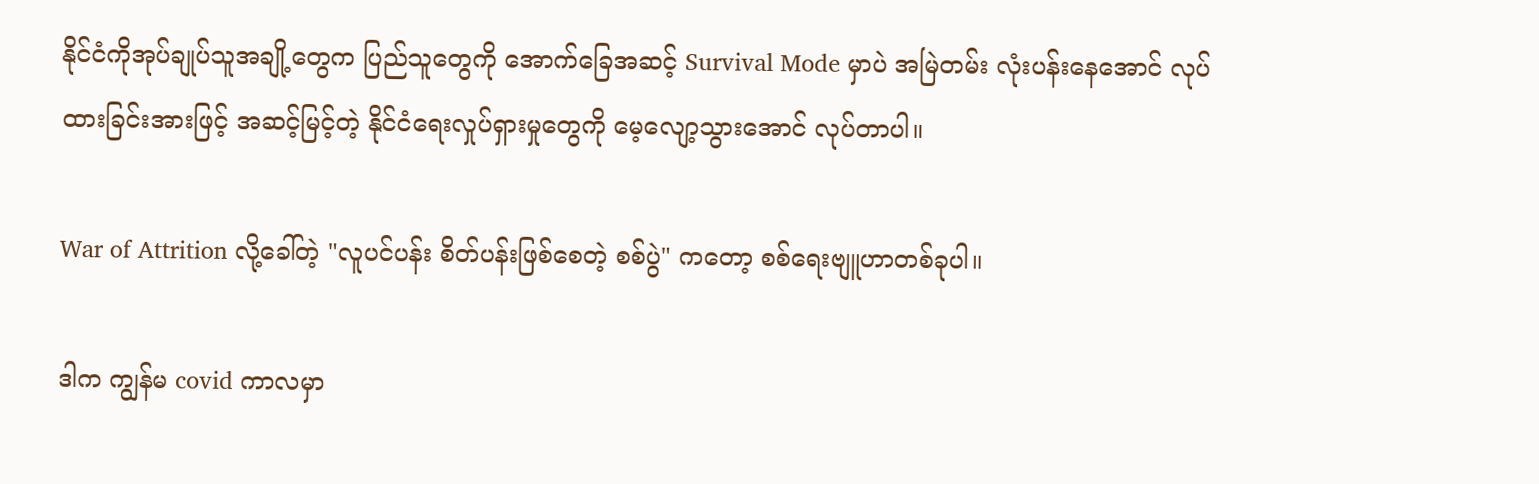နိုင်ငံကိုအုပ်ချုပ်သူအချို့တွေက ပြည်သူတွေကို အောက်ခြေအဆင့် Survival Mode မှာပဲ အမြဲတမ်း လုံးပန်းနေအောင် လုပ်ထားခြင်းအားဖြင့် အဆင့်မြင့်တဲ့ နိုင်ငံရေးလှုပ်ရှားမှုတွေကို မေ့လျော့သွားအောင် လုပ်တာပါ။

War of Attrition လို့ခေါ်တဲ့ "လူပင်ပန်း စိတ်ပန်းဖြစ်စေတဲ့ စစ်ပွဲ" ကတော့ စစ်ရေးဗျူဟာတစ်ခုပါ။

ဒါက ကျွန်မ covid ကာလမှာ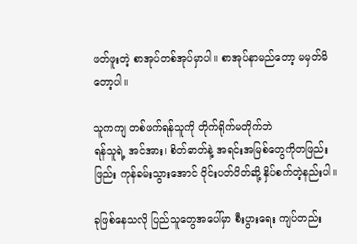ဖတ်ဖူးတဲ့ စာအုပ်တစ်အုပ်မှာပါ။ စာအုပ်နာမည်တော့ မမှတ်မိတော့ပါ။

သူကကျ တစ်ဖက်ရန်သူကို တိုက်ရိုက်မတိုက်ဘဲ
ရန်သူရဲ့ အင်အား၊ စိတ်ဓာတ်နဲ့ အရင်းအမြစ်တွေကိုတဖြည်းဖြည်း ကုန်ခမ်းသွားအောင် ဝိုင်းပတ်ပိတ်ဆို့ နှိပ်စက်တဲ့နည်းပါ။

ခုဖြစ်နေသလို ပြည်သူတွေအပေါ်မှာ စီးပွားရေး ကျပ်တည်း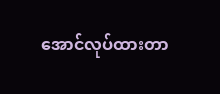အောင်လုပ်ထားတာ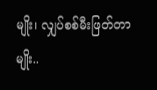မျိုး၊ လျှပ်စစ်မီးဖြတ်တာမျိုး..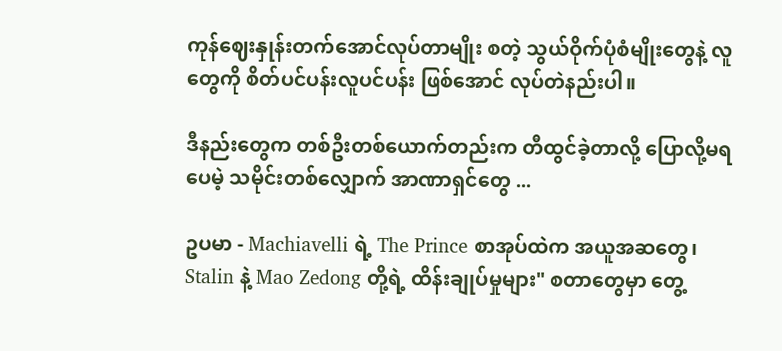ကုန်ဈေးနှုန်းတက်အောင်လုပ်တာမျိုး စတဲ့ သွယ်ဝိုက်ပုံစံမျိုးတွေနဲ့ လူတွေကို စိတ်ပင်ပန်းလူပင်ပန်း ဖြစ်အောင် လုပ်တဲနည်းပါ။

ဒီနည်းတွေက တစ်ဦးတစ်ယောက်တည်းက တီထွင်ခဲ့တာလို့ ပြောလို့မရပေမဲ့ သမိုင်းတစ်လျှောက် အာဏာရှင်တွေ ...

ဥပမာ - Machiavelli ရဲ့ The Prince စာအုပ်ထဲက အယူအဆတွေ၊ Stalin နဲ့ Mao Zedong တို့ရဲ့ ထိန်းချုပ်မှုများ" စတာတွေမှာ တွေ့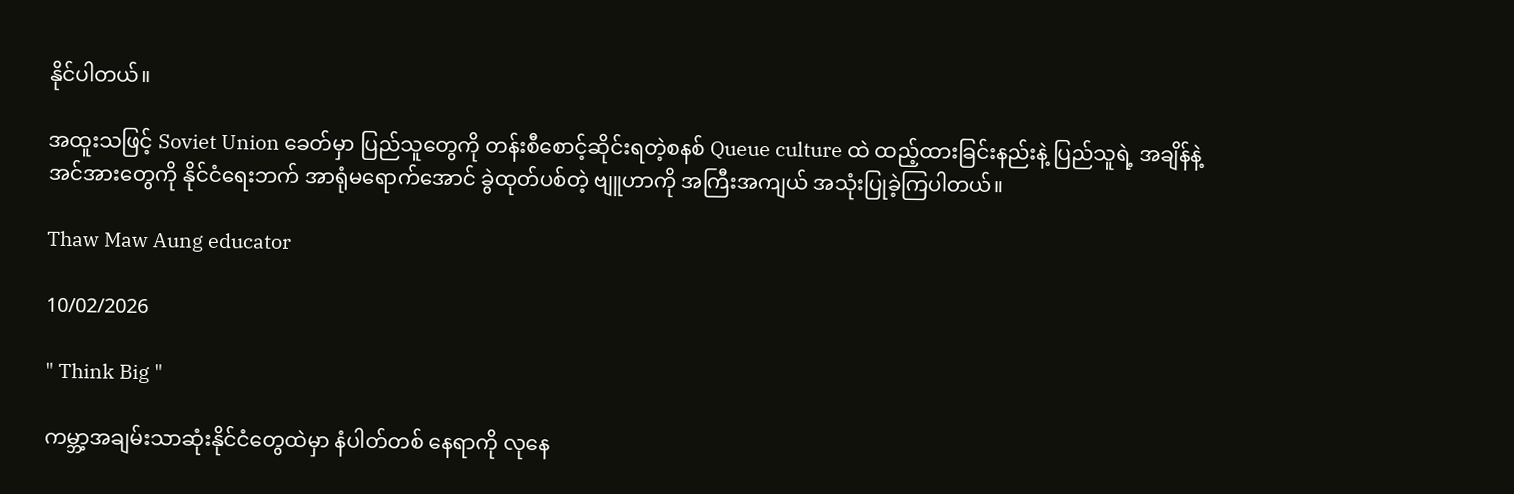နိုင်ပါတယ်။

အထူးသဖြင့် Soviet Union ခေတ်မှာ ပြည်သူတွေကို တန်းစီစောင့်ဆိုင်းရတဲ့စနစ် Queue culture ထဲ ထည့်ထားခြင်းနည်းနဲ့ ပြည်သူရဲ့ အချိန်နဲ့ အင်အားတွေကို နိုင်ငံရေးဘက် အာရုံမရောက်အောင် ခွဲထုတ်ပစ်တဲ့ ဗျူဟာကို အကြီးအကျယ် အသုံးပြုခဲ့ကြပါတယ်။

Thaw Maw Aung educator

10/02/2026

" Think Big "

ကမ္ဘာ့အချမ်းသာဆုံးနိုင်ငံတွေထဲမှာ နံပါတ်တစ် နေရာကို လုနေ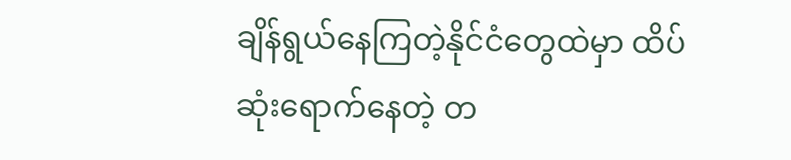ချိန်ရွယ်နေကြတဲ့နိုင်ငံတွေထဲမှာ ထိပ်ဆုံးရောက်နေတဲ့ တ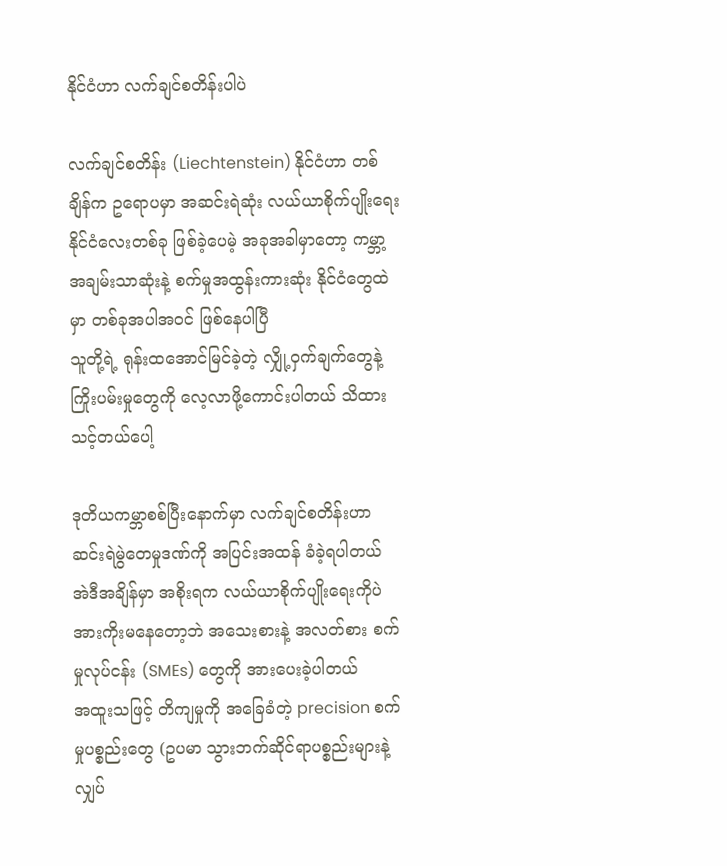နိုင်ငံဟာ လက်ချင်စတိန်းပါပဲ

လက်ချင်စတိန်း (Liechtenstein) နိုင်ငံဟာ တစ်ချိန်က ဥရောပမှာ အဆင်းရဲဆုံး လယ်ယာစိုက်ပျိုးရေးနိုင်ငံလေးတစ်ခု ဖြစ်ခဲ့ပေမဲ့ အခုအခါမှာတော့ ကမ္ဘာ့အချမ်းသာဆုံးနဲ့ စက်မှုအထွန်းကားဆုံး နိုင်ငံတွေထဲမှာ တစ်ခုအပါအဝင် ဖြစ်နေပါပြီ
သူတို့ရဲ့ ရုန်းထအောင်မြင်ခဲ့တဲ့ လျှို့ဝှက်ချက်တွေနဲ့ ကြိုးပမ်းမှုတွေကို လေ့လာဖို့ကောင်းပါတယ် သိထားသင့်တယ်ပေါ့

ဒုတိယကမ္ဘာစစ်ပြီးနောက်မှာ လက်ချင်စတိန်းဟာ ဆင်းရဲမွဲတေမှုဒဏ်ကို အပြင်းအထန် ခံခဲ့ရပါတယ်
အဲဒီအချိန်မှာ အစိုးရက လယ်ယာစိုက်ပျိုးရေးကိုပဲ အားကိုးမနေတော့ဘဲ အသေးစားနဲ့ အလတ်စား စက်မှုလုပ်ငန်း (SMEs) တွေကို အားပေးခဲ့ပါတယ်
အထူးသဖြင့် တိကျမှုကို အခြေခံတဲ့ precision စက်မှုပစ္စည်းတွေ (ဥပမာ သွားဘက်ဆိုင်ရာပစ္စည်းများနဲ့ လျှပ်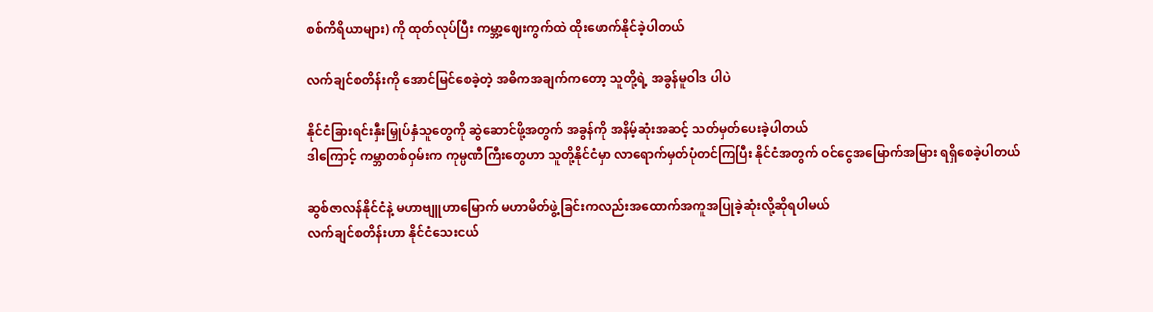စစ်ကိရိယာများ) ကို ထုတ်လုပ်ပြီး ကမ္ဘာ့ဈေးကွက်ထဲ ထိုးဖောက်နိုင်ခဲ့ပါတယ်

လက်ချင်စတိန်းကို အောင်မြင်စေခဲ့တဲ့ အဓိကအချက်ကတော့ သူတို့ရဲ့ အခွန်မူဝါဒ ပါပဲ

နိုင်ငံခြားရင်းနှီးမြှုပ်နှံသူတွေကို ဆွဲဆောင်ဖို့အတွက် အခွန်ကို အနိမ့်ဆုံးအဆင့် သတ်မှတ်ပေးခဲ့ပါတယ်
ဒါကြောင့် ကမ္ဘာတစ်ဝှမ်းက ကုမ္ပဏီကြီးတွေဟာ သူတို့နိုင်ငံမှာ လာရောက်မှတ်ပုံတင်ကြပြီး နိုင်ငံအတွက် ဝင်ငွေအမြောက်အမြား ရရှိစေခဲ့ပါတယ်

ဆွစ်ဇာလန်နိုင်ငံနဲ့ မဟာဗျူဟာမြောက် မဟာမိတ်ဖွဲ့ခြင်းကလည်းအထောက်အကူအပြုခဲ့ဆုံးလို့ဆိုရပါမယ်
လက်ချင်စတိန်းဟာ နိုင်ငံသေးငယ်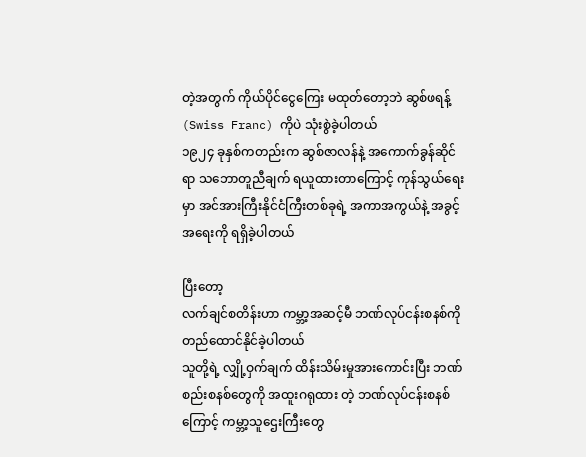တဲ့အတွက် ကိုယ်ပိုင်ငွေကြေး မထုတ်တော့ဘဲ ဆွစ်ဖရန့် (Swiss Franc) ကိုပဲ သုံးစွဲခဲ့ပါတယ်
၁၉၂၄ ခုနှစ်ကတည်းက ဆွစ်ဇာလန်နဲ့ အကောက်ခွန်ဆိုင်ရာ သဘောတူညီချက် ရယူထားတာကြောင့် ကုန်သွယ်ရေးမှာ အင်အားကြီးနိုင်ငံကြီးတစ်ခုရဲ့ အကာအကွယ်နဲ့ အခွင့်အရေးကို ရရှိခဲ့ပါတယ်

ပြီးတော့
လက်ချင်စတိန်းဟာ ကမ္ဘာ့အဆင့်မီ ဘဏ်လုပ်ငန်းစနစ်ကို တည်ထောင်နိုင်ခဲ့ပါတယ်
သူတို့ရဲ့ လျှို့ဝှက်ချက် ထိန်းသိမ်းမှုအားကောင်းပြီး ဘဏ်စည်းစနစ်တွေကို အထူးဂရုထား တဲ့ ဘဏ်လုပ်ငန်းစနစ်ကြောင့် ကမ္ဘာ့သူဌေးကြီးတွေ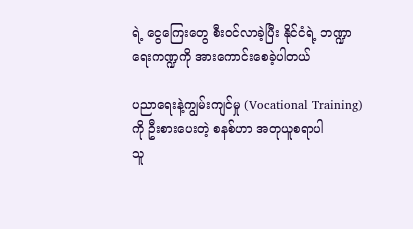ရဲ့ ငွေကြေးတွေ စီးဝင်လာခဲ့ပြီး နိုင်ငံရဲ့ ဘဏ္ဍာရေးကဏ္ဍကို အားကောင်းစေခဲ့ပါတယ်

ပညာရေးနဲ့ကျွမ်းကျင်မှု (Vocational Training)ကို ဦးစားပေးတဲ့ စနစ်ဟာ အတုယူစရာပါ
သူ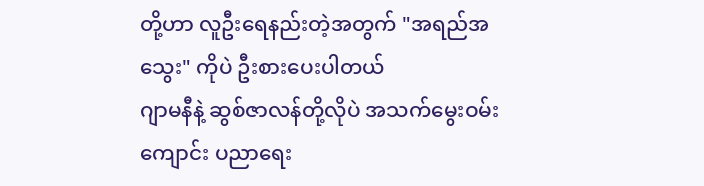တို့ဟာ လူဦးရေနည်းတဲ့အတွက် "အရည်အသွေး" ကိုပဲ ဦးစားပေးပါတယ်
ဂျာမနီနဲ့ ဆွစ်ဇာလန်တို့လိုပဲ အသက်မွေးဝမ်းကျောင်း ပညာရေး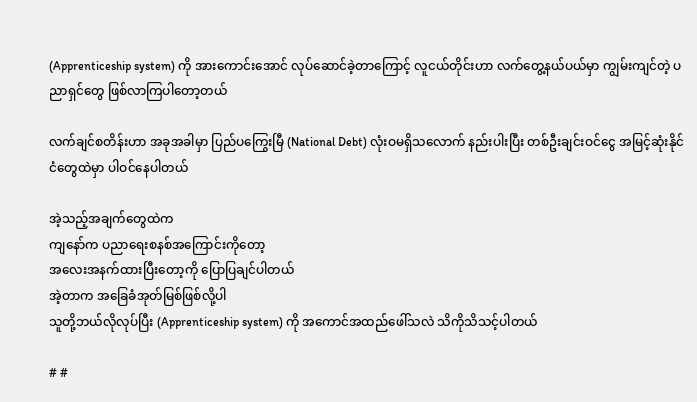(Apprenticeship system) ကို အားကောင်းအောင် လုပ်ဆောင်ခဲ့တာကြောင့် လူငယ်တိုင်းဟာ လက်တွေ့နယ်ပယ်မှာ ကျွမ်းကျင်တဲ့ ပညာရှင်တွေ ဖြစ်လာကြပါတော့တယ်

လက်ချင်စတိန်းဟာ အခုအခါမှာ ပြည်ပကြွေးမြီ (National Debt) လုံးဝမရှိသလောက် နည်းပါးပြီး တစ်ဦးချင်းဝင်ငွေ အမြင့်ဆုံးနိုင်ငံတွေထဲမှာ ပါဝင်နေပါတယ်

အဲ့သည့်အချက်တွေထဲက
ကျနော်က ပညာရေးစနစ်အကြောင်းကိုတော့
အလေးအနက်ထားပြီးတော့ကို ပြောပြချင်ပါတယ်
အဲ့တာက အခြေခံအုတ်မြစ်ဖြစ်လို့ပါ
သူတို့ဘယ်လိုလုပ်ပြီး (Apprenticeship system) ကို အကောင်အထည်ဖေါ်သလဲ သိကိုသိသင့်ပါတယ်

# #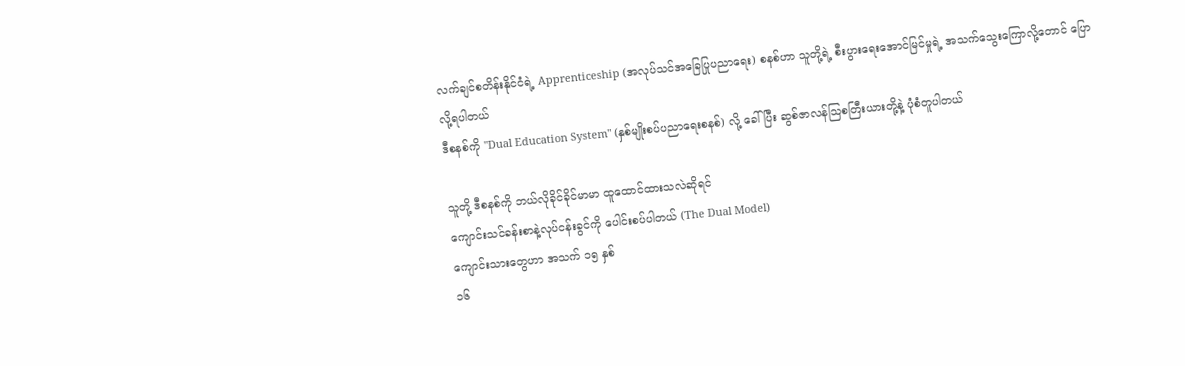လက်ချင်စတိန်းနိုင်ငံရဲ့ Apprenticeship (အလုပ်သင်အခြေပြုပညာရေး) စနစ်ဟာ သူတို့ရဲ့ စီးပွားရေးအောင်မြင်မှုရဲ့ အသက်သွေးကြောလို့တောင် ပြောလို့ရပါတယ်
ဒီစနစ်ကို "Dual Education System" (နှစ်မျိုးစပ်ပညာရေးစနစ်) လို့ ခေါ်ပြီး ဆွစ်ဇာလန်သြစတြီးယားတို့နဲ့ ပုံစံတူပါတယ်

သူတို့ ဒီစနစ်ကို ဘယ်လိုခိုင်ခိုင်မာမာ ထူထောင်ထားသလဲဆိုရင်
ကျောင်းသင်ခန်းစာနဲ့လုပ်ငန်းခွင်ကို ပေါင်းစပ်ပါတယ် (The Dual Model)
ကျောင်းသားတွေဟာ အသက် ၁၅ နှစ်
၁၆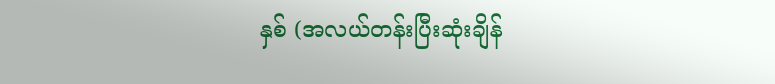နှစ် (အလယ်တန်းပြီးဆုံးချိန်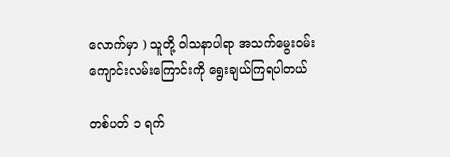လောက်မှာ ) သူတို့ ဝါသနာပါရာ အသက်မွေးဝမ်းကျောင်းလမ်းကြောင်းကို ရွေးချယ်ကြရပါတယ်

တစ်ပတ် ၁ ရက်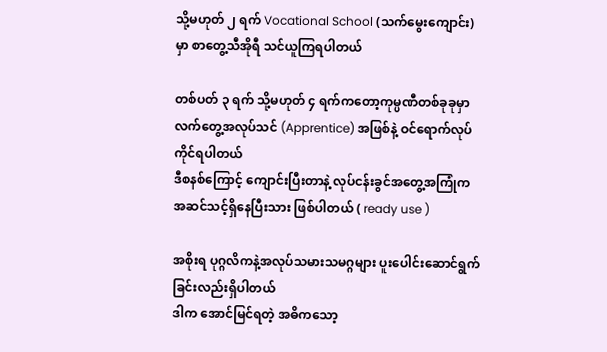သို့မဟုတ် ၂ ရက် Vocational School (သက်မွေးကျောင်း) မှာ စာတွေ့သီအိုရီ သင်ယူကြရပါတယ်

တစ်ပတ် ၃ ရက် သို့မဟုတ် ၄ ရက်ကတော့ကုမ္ပဏီတစ်ခုခုမှာ လက်တွေ့အလုပ်သင် (Apprentice) အဖြစ်နဲ့ ဝင်ရောက်လုပ်ကိုင်ရပါတယ်
ဒီစနစ်ကြောင့် ကျောင်းပြီးတာနဲ့ လုပ်ငန်းခွင်အတွေ့အကြုံက အဆင်သင့်ရှိနေပြီးသား ဖြစ်ပါတယ် ( ready use )

အစိုးရ ပုဂ္ဂလိကနဲ့အလုပ်သမားသမဂ္ဂများ ပူးပေါင်းဆောင်ရွက်ခြင်းလည်းရှိပါတယ်
ဒါက အောင်မြင်ရတဲ့ အဓိကသော့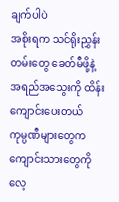ချက်ပါပဲ
အစိုးရက သင်ရိုးညွှန်းတမ်းတွေ ခေတ်မီဖို့နဲ့ အရည်အသွေးကို ထိန်းကျောင်းပေးတယ်
ကုမ္ပဏီများတွေက ကျောင်းသားတွေကို လေ့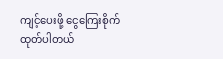ကျင့်ပေးဖို့ ငွေကြေးစိုက်ထုတ်ပါတယ်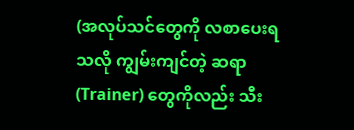(အလုပ်သင်တွေကို လစာပေးရသလို ကျွမ်းကျင်တဲ့ ဆရာ (Trainer) တွေကိုလည်း သီး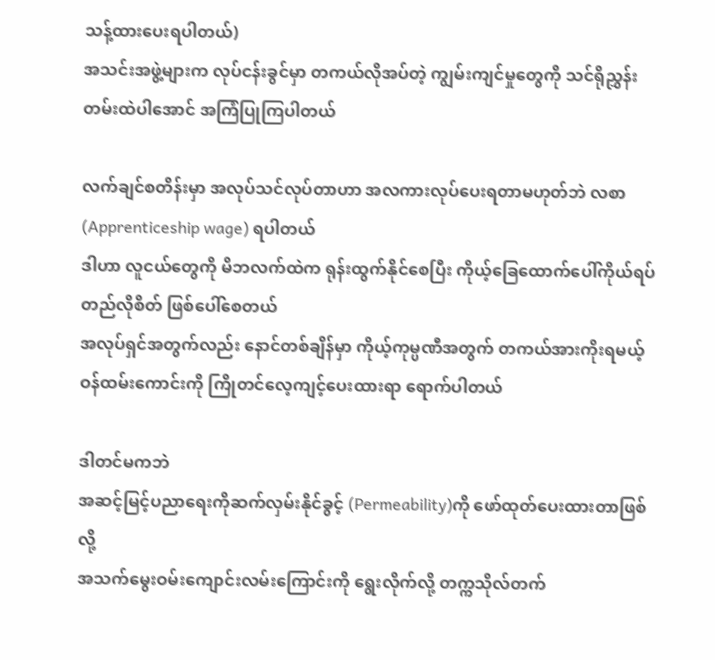သန့်ထားပေးရပါတယ်)
အသင်းအဖွဲ့များက လုပ်ငန်းခွင်မှာ တကယ်လိုအပ်တဲ့ ကျွမ်းကျင်မှုတွေကို သင်ရိုညွှန်းတမ်းထဲပါအောင် အကြံပြုကြပါတယ်

လက်ချင်စတိန်းမှာ အလုပ်သင်လုပ်တာဟာ အလကားလုပ်ပေးရတာမဟုတ်ဘဲ လစာ (Apprenticeship wage) ရပါတယ်
ဒါဟာ လူငယ်တွေကို မိဘလက်ထဲက ရုန်းထွက်နိုင်စေပြီး ကိုယ့်ခြေထောက်ပေါ်ကိုယ်ရပ်တည်လိုစိတ် ဖြစ်ပေါ်စေတယ်
အလုပ်ရှင်အတွက်လည်း နောင်တစ်ချိန်မှာ ကိုယ့်ကုမ္ပဏီအတွက် တကယ်အားကိုးရမယ့် ဝန်ထမ်းကောင်းကို ကြိုတင်လေ့ကျင့်ပေးထားရာ ရောက်ပါတယ်

ဒါတင်မကဘဲ
အဆင့်မြင့်ပညာရေးကိုဆက်လှမ်းနိုင်ခွင့် (Permeability)ကို ဖော်ထုတ်ပေးထားတာဖြစ်လို့
အသက်မွေးဝမ်းကျောင်းလမ်းကြောင်းကို ရွေးလိုက်လို့ တက္ကသိုလ်တက်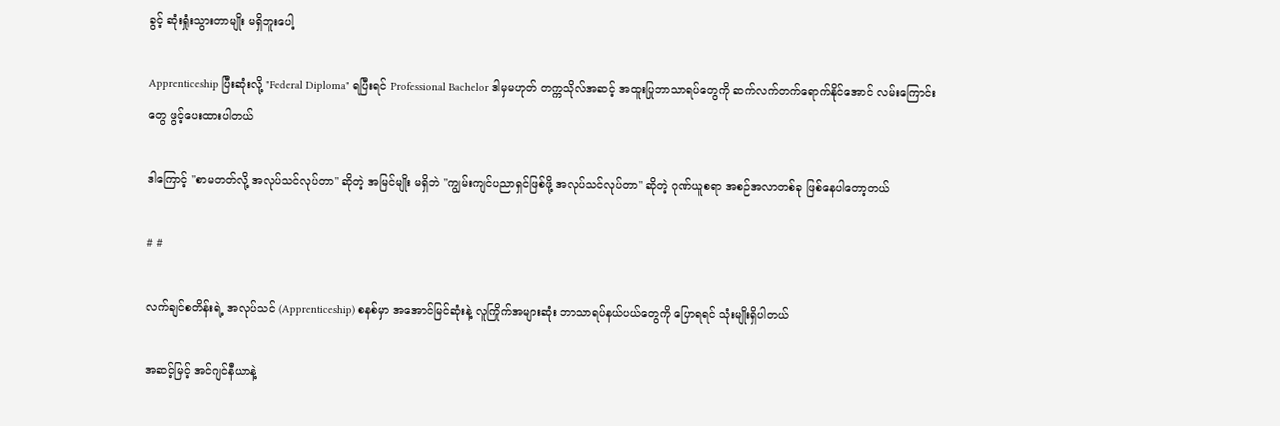ခွင့် ဆုံးရှုံးသွားတာမျိုး မရှိဘူးပေါ့

Apprenticeship ပြီးဆုံးလို့ "Federal Diploma" ရပြီးရင် Professional Bachelor ဒါမှမဟုတ် တက္ကသိုလ်အဆင့် အထူးပြုဘာသာရပ်တွေကို ဆက်လက်တက်ရောက်နိုင်အောင် လမ်းကြောင်းတွေ ဖွင့်ပေးထားပါတယ်

ဒါကြောင့် "စာမတတ်လို့ အလုပ်သင်လုပ်တာ" ဆိုတဲ့ အမြင်မျိုး မရှိဘဲ "ကျွမ်းကျင်ပညာရှင်ဖြစ်ဖို့ အလုပ်သင်လုပ်တာ" ဆိုတဲ့ ဂုဏ်ယူစရာ အစဉ်အလာတစ်ခု ဖြစ်နေပါတော့တယ်

# #

လက်ချင်စတိန်းရဲ့ အလုပ်သင် (Apprenticeship) စနစ်မှာ အအောင်မြင်ဆုံးနဲ့ လူကြိုက်အများဆုံး ဘာသာရပ်နယ်ပယ်တွေကို ပြောရရင် သုံးမျိုးရှိပါတယ်

အဆင့်မြင့် အင်ဂျင်နီယာနဲ့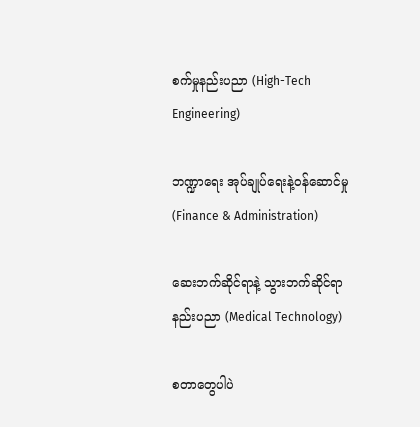စက်မှုနည်းပညာ (High-Tech Engineering)

ဘဏ္ဍာရေး အုပ်ချုပ်ရေးနဲ့ဝန်ဆောင်မှု (Finance & Administration)

ဆေးဘက်ဆိုင်ရာနဲ့ သွားဘက်ဆိုင်ရာ နည်းပညာ (Medical Technology)

စတာတွေပါပဲ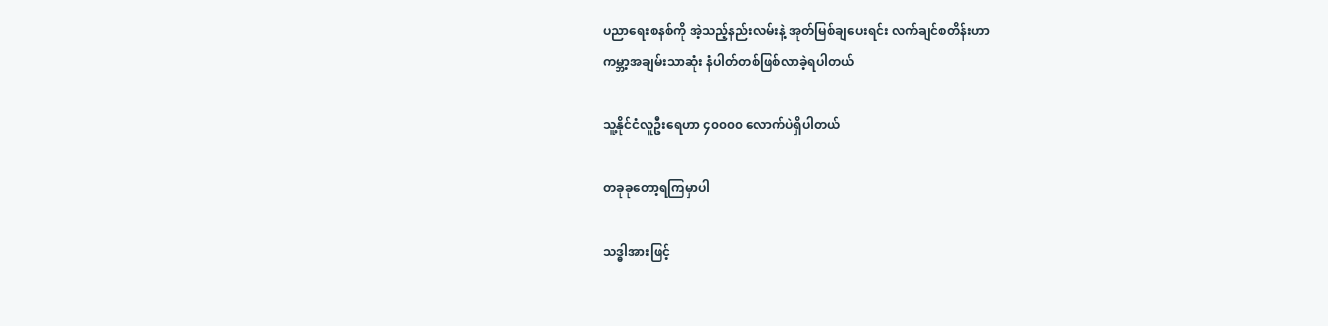ပညာရေးစနစ်ကို အဲ့သည့်နည်းလမ်းနဲ့ အုတ်မြစ်ချပေးရင်း လက်ချင်စတိန်းဟာ
ကမ္ဘာ့အချမ်းသာဆုံး နံပါတ်တစ်ဖြစ်လာခဲ့ရပါတယ်

သူ့နိုင်ငံလူဦးရေဟာ ၄၀၀၀၀ လောက်ပဲရှိပါတယ်

တခုခုတော့ရကြမှာပါ

သဒ္ဓါအားဖြင့်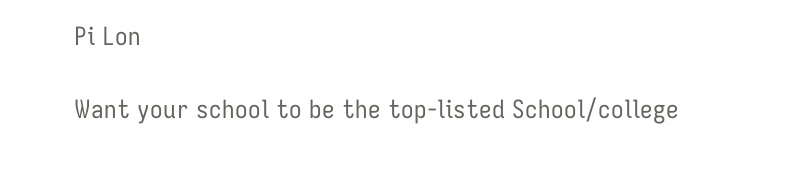Pi Lon

Want your school to be the top-listed School/college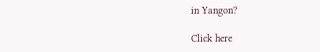in Yangon?

Click here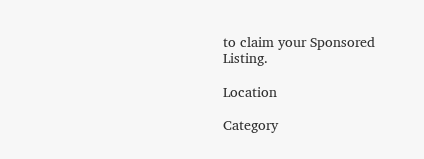to claim your Sponsored Listing.

Location

Category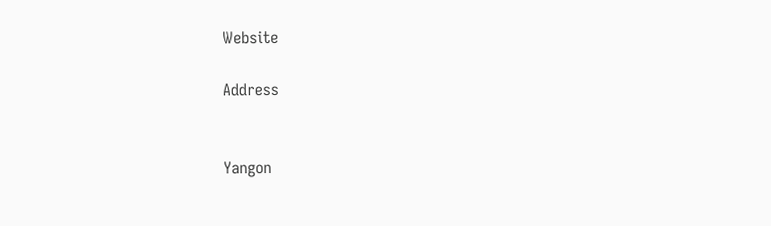Website

Address


Yangon